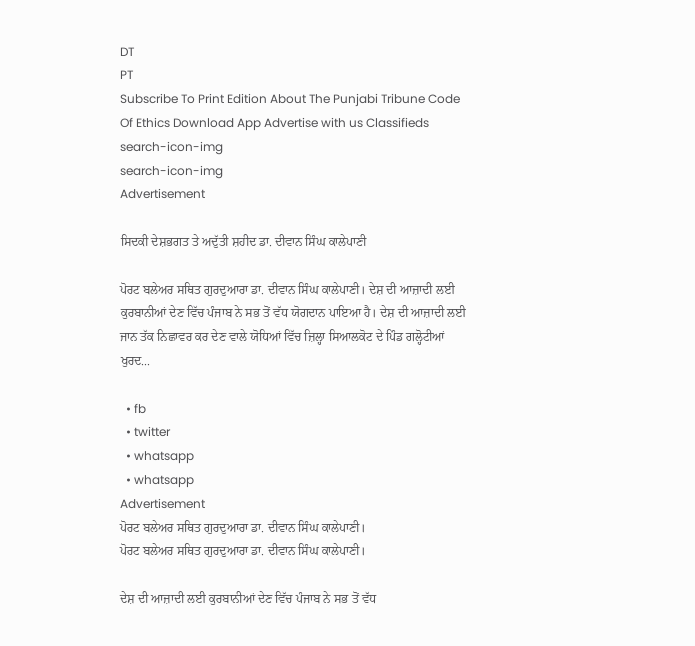DT
PT
Subscribe To Print Edition About The Punjabi Tribune Code Of Ethics Download App Advertise with us Classifieds
search-icon-img
search-icon-img
Advertisement

ਸਿਦਕੀ ਦੇਸ਼ਭਗਤ ਤੇ ਅਦੁੱਤੀ ਸ਼ਹੀਦ ਡਾ. ਦੀਵਾਨ ਸਿੰਘ ਕਾਲੇਪਾਣੀ

ਪੋਰਟ ਬਲੇਅਰ ਸਥਿਤ ਗੁਰਦੁਆਰਾ ਡਾ. ਦੀਵਾਨ ਸਿੰਘ ਕਾਲੇਪਾਣੀ। ਦੇਸ਼ ਦੀ ਆਜ਼ਾਦੀ ਲਈ ਕੁਰਬਾਨੀਆਂ ਦੇਣ ਵਿੱਚ ਪੰਜਾਬ ਨੇ ਸਭ ਤੋਂ ਵੱਧ ਯੋਗਦਾਨ ਪਾਇਆ ਹੈ। ਦੇਸ਼ ਦੀ ਆਜ਼ਾਦੀ ਲਈ ਜਾਨ ਤੱਕ ਨਿਛਾਵਰ ਕਰ ਦੇਣ ਵਾਲੇ ਯੋਧਿਆਂ ਵਿੱਚ ਜ਼ਿਲ੍ਹਾ ਸਿਆਲਕੋਟ ਦੇ ਪਿੰਡ ਗਲ੍ਹੋਟੀਆਂ ਖੁਰਦ...

  • fb
  • twitter
  • whatsapp
  • whatsapp
Advertisement
ਪੋਰਟ ਬਲੇਅਰ ਸਥਿਤ ਗੁਰਦੁਆਰਾ ਡਾ. ਦੀਵਾਨ ਸਿੰਘ ਕਾਲੇਪਾਣੀ।
ਪੋਰਟ ਬਲੇਅਰ ਸਥਿਤ ਗੁਰਦੁਆਰਾ ਡਾ. ਦੀਵਾਨ ਸਿੰਘ ਕਾਲੇਪਾਣੀ।

ਦੇਸ਼ ਦੀ ਆਜ਼ਾਦੀ ਲਈ ਕੁਰਬਾਨੀਆਂ ਦੇਣ ਵਿੱਚ ਪੰਜਾਬ ਨੇ ਸਭ ਤੋਂ ਵੱਧ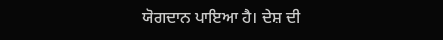ਯੋਗਦਾਨ ਪਾਇਆ ਹੈ। ਦੇਸ਼ ਦੀ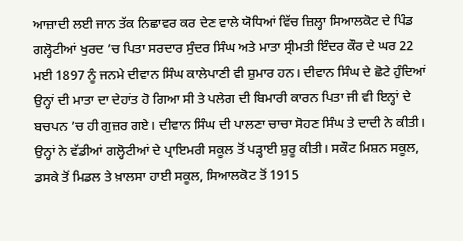ਆਜ਼ਾਦੀ ਲਈ ਜਾਨ ਤੱਕ ਨਿਛਾਵਰ ਕਰ ਦੇਣ ਵਾਲੇ ਯੋਧਿਆਂ ਵਿੱਚ ਜ਼ਿਲ੍ਹਾ ਸਿਆਲਕੋਟ ਦੇ ਪਿੰਡ ਗਲ੍ਹੋਟੀਆਂ ਖੁਰਦ ’ਚ ਪਿਤਾ ਸਰਦਾਰ ਸੁੰਦਰ ਸਿੰਘ ਅਤੇ ਮਾਤਾ ਸ੍ਰੀਮਤੀ ਇੰਦਰ ਕੌਰ ਦੇ ਘਰ 22 ਮਈ 1897 ਨੂੰ ਜਨਮੇ ਦੀਵਾਨ ਸਿੰਘ ਕਾਲੇਪਾਣੀ ਵੀ ਸ਼ੁਮਾਰ ਹਨ। ਦੀਵਾਨ ਸਿੰਘ ਦੇ ਛੋਟੇ ਹੁੰਦਿਆਂ ਉਨ੍ਹਾਂ ਦੀ ਮਾਤਾ ਦਾ ਦੇਹਾਂਤ ਹੋ ਗਿਆ ਸੀ ਤੇ ਪਲੇਗ ਦੀ ਬਿਮਾਰੀ ਕਾਰਨ ਪਿਤਾ ਜੀ ਵੀ ਇਨ੍ਹਾਂ ਦੇ ਬਚਪਨ ’ਚ ਹੀ ਗੁਜ਼ਰ ਗਏ। ਦੀਵਾਨ ਸਿੰਘ ਦੀ ਪਾਲਣਾ ਚਾਚਾ ਸੋਹਣ ਸਿੰਘ ਤੇ ਦਾਦੀ ਨੇ ਕੀਤੀ। ਉਨ੍ਹਾਂ ਨੇ ਵੱਡੀਆਂ ਗਲ੍ਹੋਟੀਆਂ ਦੇ ਪ੍ਰਾਇਮਰੀ ਸਕੂਲ ਤੋਂ ਪੜ੍ਹਾਈ ਸ਼ੁਰੂ ਕੀਤੀ। ਸਕੌਟ ਮਿਸ਼ਨ ਸਕੂਲ, ਡਸਕੇ ਤੋਂ ਮਿਡਲ ਤੇ ਖ਼ਾਲਸਾ ਹਾਈ ਸਕੂਲ, ਸਿਆਲਕੋਟ ਤੋਂ 1915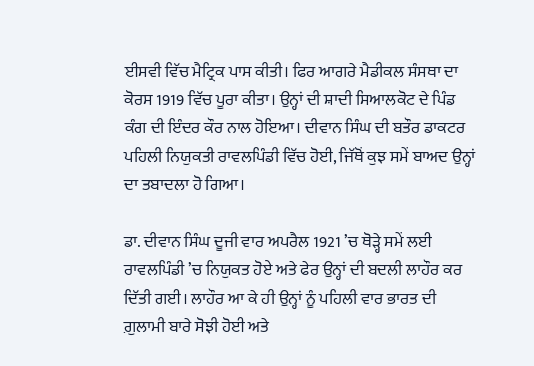ਈਸਵੀ ਵਿੱਚ ਮੈਟ੍ਰਿਕ ਪਾਸ ਕੀਤੀ। ਫਿਰ ਆਗਰੇ ਮੈਡੀਕਲ ਸੰਸਥਾ ਦਾ ਕੋਰਸ 1919 ਵਿੱਚ ਪੂਰਾ ਕੀਤਾ। ਉਨ੍ਹਾਂ ਦੀ ਸ਼ਾਦੀ ਸਿਆਲਕੋਟ ਦੇ ਪਿੰਡ ਕੰਗ ਦੀ ਇੰਦਰ ਕੌਰ ਨਾਲ ਹੋਇਆ। ਦੀਵਾਨ ਸਿੰਘ ਦੀ ਬਤੌਰ ਡਾਕਟਰ ਪਹਿਲੀ ਨਿਯੁਕਤੀ ਰਾਵਲਪਿੰਡੀ ਵਿੱਚ ਹੋਈ, ਜਿੱਥੋਂ ਕੁਝ ਸਮੇਂ ਬਾਅਦ ਉਨ੍ਹਾਂ ਦਾ ਤਬਾਦਲਾ ਹੋ ਗਿਆ।

ਡਾ. ਦੀਵਾਨ ਸਿੰਘ ਦੂਜੀ ਵਾਰ ਅਪਰੈਲ 1921 ’ਚ ਥੋੜ੍ਹੇ ਸਮੇਂ ਲਈ ਰਾਵਲਪਿੰਡੀ ’ਚ ਨਿਯੁਕਤ ਹੋਏ ਅਤੇ ਫੇਰ ਉਨ੍ਹਾਂ ਦੀ ਬਦਲੀ ਲਾਹੌਰ ਕਰ ਦਿੱਤੀ ਗਈ। ਲਾਹੌਰ ਆ ਕੇ ਹੀ ਉਨ੍ਹਾਂ ਨੂੰ ਪਹਿਲੀ ਵਾਰ ਭਾਰਤ ਦੀ ਗ਼ੁਲਾਮੀ ਬਾਰੇ ਸੋਝੀ ਹੋਈ ਅਤੇ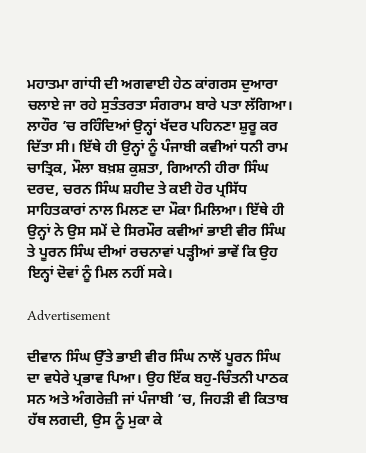ਮਹਾਤਮਾ ਗਾਂਧੀ ਦੀ ਅਗਵਾਈ ਹੇਠ ਕਾਂਗਰਸ ਦੁਆਰਾ ਚਲਾਏ ਜਾ ਰਹੇ ਸੁਤੰਤਰਤਾ ਸੰਗਰਾਮ ਬਾਰੇ ਪਤਾ ਲੱਗਿਆ। ਲਾਹੌਰ ’ਚ ਰਹਿੰਦਿਆਂ ਉਨ੍ਹਾਂ ਖੱਦਰ ਪਹਿਨਣਾ ਸ਼ੁਰੂ ਕਰ ਦਿੱਤਾ ਸੀ। ਇੱਥੇ ਹੀ ਉਨ੍ਹਾਂ ਨੂੰ ਪੰਜਾਬੀ ਕਵੀਆਂ ਧਨੀ ਰਾਮ ਚਾਤ੍ਰਿਕ, ਮੌਲਾ ਬਖ਼ਸ਼ ਕੁਸ਼ਤਾ, ਗਿਆਨੀ ਹੀਰਾ ਸਿੰਘ ਦਰਦ, ਚਰਨ ਸਿੰਘ ਸ਼ਹੀਦ ਤੇ ਕਈ ਹੋਰ ਪ੍ਰਸਿੱਧ ਸਾਹਿਤਕਾਰਾਂ ਨਾਲ ਮਿਲਣ ਦਾ ਮੌਕਾ ਮਿਲਿਆ। ਇੱਥੇ ਹੀ ਉਨ੍ਹਾਂ ਨੇ ਉਸ ਸਮੇਂ ਦੇ ਸਿਰਮੌਰ ਕਵੀਆਂ ਭਾਈ ਵੀਰ ਸਿੰਘ ਤੇ ਪੂਰਨ ਸਿੰਘ ਦੀਆਂ ਰਚਨਾਵਾਂ ਪੜ੍ਹੀਆਂ ਭਾਵੇਂ ਕਿ ਉਹ ਇਨ੍ਹਾਂ ਦੋਵਾਂ ਨੂੰ ਮਿਲ ਨਹੀਂ ਸਕੇ।

Advertisement

ਦੀਵਾਨ ਸਿੰਘ ਉੱਤੇ ਭਾਈ ਵੀਰ ਸਿੰਘ ਨਾਲੋਂ ਪੂਰਨ ਸਿੰਘ ਦਾ ਵਧੇਰੇ ਪ੍ਰਭਾਵ ਪਿਆ। ਉਹ ਇੱਕ ਬਹੁ-ਚਿੰਤਨੀ ਪਾਠਕ ਸਨ ਅਤੇ ਅੰਗਰੇਜ਼ੀ ਜਾਂ ਪੰਜਾਬੀ ’ਚ, ਜਿਹੜੀ ਵੀ ਕਿਤਾਬ ਹੱਥ ਲਗਦੀ, ਉਸ ਨੂੰ ਮੁਕਾ ਕੇ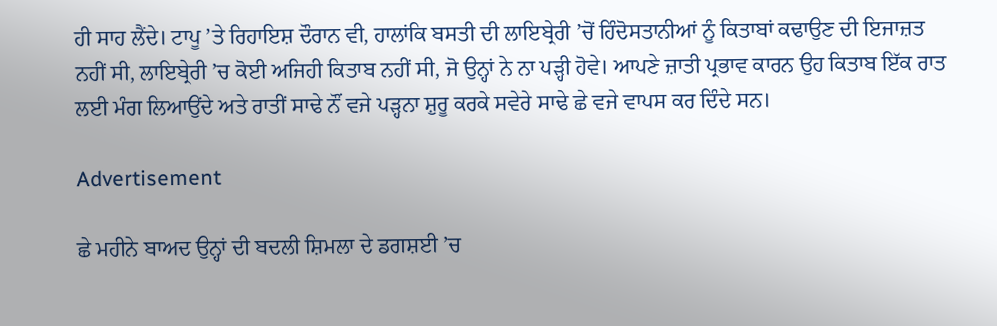ਹੀ ਸਾਹ ਲੈਂਦੇ। ਟਾਪੂ ’ਤੇ ਰਿਹਾਇਸ਼ ਦੌਰਾਨ ਵੀ, ਹਾਲਾਂਕਿ ਬਸਤੀ ਦੀ ਲਾਇਬ੍ਰੇਰੀ ’ਚੋਂ ਹਿੰਦੋਸਤਾਨੀਆਂ ਨੂੰ ਕਿਤਾਬਾਂ ਕਢਾਉਣ ਦੀ ਇਜਾਜ਼ਤ ਨਹੀਂ ਸੀ, ਲਾਇਬ੍ਰੇਰੀ ’ਚ ਕੋਈ ਅਜਿਹੀ ਕਿਤਾਬ ਨਹੀਂ ਸੀ, ਜੋ ਉਨ੍ਹਾਂ ਨੇ ਨਾ ਪੜ੍ਹੀ ਹੋਵੇ। ਆਪਣੇ ਜ਼ਾਤੀ ਪ੍ਰਭਾਵ ਕਾਰਨ ਉਹ ਕਿਤਾਬ ਇੱਕ ਰਾਤ ਲਈ ਮੰਗ ਲਿਆਉਂਦੇ ਅਤੇ ਰਾਤੀਂ ਸਾਢੇ ਨੌਂ ਵਜੇ ਪੜ੍ਹਨਾ ਸ਼ੁਰੂ ਕਰਕੇ ਸਵੇਰੇ ਸਾਢੇ ਛੇ ਵਜੇ ਵਾਪਸ ਕਰ ਦਿੰਦੇ ਸਨ।

Advertisement

ਛੇ ਮਹੀਨੇ ਬਾਅਦ ਉਨ੍ਹਾਂ ਦੀ ਬਦਲੀ ਸ਼ਿਮਲਾ ਦੇ ਡਗਸ਼ਈ ’ਚ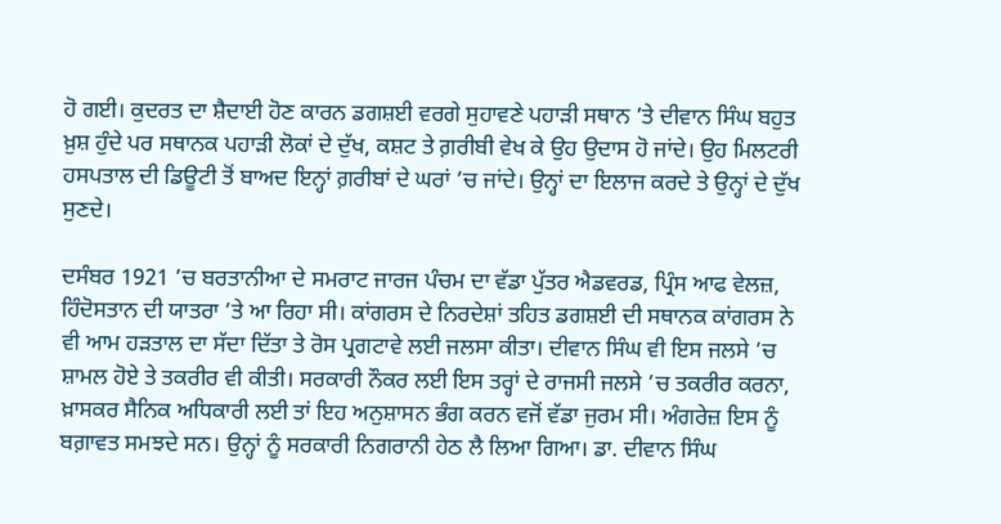ਹੋ ਗਈ। ਕੁਦਰਤ ਦਾ ਸ਼ੈਦਾਈ ਹੋਣ ਕਾਰਨ ਡਗਸ਼ਈ ਵਰਗੇ ਸੁਹਾਵਣੇ ਪਹਾੜੀ ਸਥਾਨ ’ਤੇ ਦੀਵਾਨ ਸਿੰਘ ਬਹੁਤ ਖ਼ੁਸ਼ ਹੁੰਦੇ ਪਰ ਸਥਾਨਕ ਪਹਾੜੀ ਲੋਕਾਂ ਦੇ ਦੁੱਖ, ਕਸ਼ਟ ਤੇ ਗ਼ਰੀਬੀ ਵੇਖ ਕੇ ਉਹ ਉਦਾਸ ਹੋ ਜਾਂਦੇ। ਉਹ ਮਿਲਟਰੀ ਹਸਪਤਾਲ ਦੀ ਡਿਊਟੀ ਤੋਂ ਬਾਅਦ ਇਨ੍ਹਾਂ ਗ਼ਰੀਬਾਂ ਦੇ ਘਰਾਂ ’ਚ ਜਾਂਦੇ। ਉਨ੍ਹਾਂ ਦਾ ਇਲਾਜ ਕਰਦੇ ਤੇ ਉਨ੍ਹਾਂ ਦੇ ਦੁੱਖ ਸੁਣਦੇ।

ਦਸੰਬਰ 1921 ’ਚ ਬਰਤਾਨੀਆ ਦੇ ਸਮਰਾਟ ਜਾਰਜ ਪੰਚਮ ਦਾ ਵੱਡਾ ਪੁੱਤਰ ਐਡਵਰਡ, ਪ੍ਰਿੰਸ ਆਫ ਵੇਲਜ਼, ਹਿੰਦੋਸਤਾਨ ਦੀ ਯਾਤਰਾ ’ਤੇ ਆ ਰਿਹਾ ਸੀ। ਕਾਂਗਰਸ ਦੇ ਨਿਰਦੇਸ਼ਾਂ ਤਹਿਤ ਡਗਸ਼ਈ ਦੀ ਸਥਾਨਕ ਕਾਂਗਰਸ ਨੇ ਵੀ ਆਮ ਹੜਤਾਲ ਦਾ ਸੱਦਾ ਦਿੱਤਾ ਤੇ ਰੋਸ ਪ੍ਰਗਟਾਵੇ ਲਈ ਜਲਸਾ ਕੀਤਾ। ਦੀਵਾਨ ਸਿੰਘ ਵੀ ਇਸ ਜਲਸੇ ’ਚ ਸ਼ਾਮਲ ਹੋਏ ਤੇ ਤਕਰੀਰ ਵੀ ਕੀਤੀ। ਸਰਕਾਰੀ ਨੌਕਰ ਲਈ ਇਸ ਤਰ੍ਹਾਂ ਦੇ ਰਾਜਸੀ ਜਲਸੇ ’ਚ ਤਕਰੀਰ ਕਰਨਾ, ਖ਼ਾਸਕਰ ਸੈਨਿਕ ਅਧਿਕਾਰੀ ਲਈ ਤਾਂ ਇਹ ਅਨੁਸ਼ਾਸਨ ਭੰਗ ਕਰਨ ਵਜੋਂ ਵੱਡਾ ਜੁਰਮ ਸੀ। ਅੰਗਰੇਜ਼ ਇਸ ਨੂੰ ਬਗ਼ਾਵਤ ਸਮਝਦੇ ਸਨ। ਉਨ੍ਹਾਂ ਨੂੰ ਸਰਕਾਰੀ ਨਿਗਰਾਨੀ ਹੇਠ ਲੈ ਲਿਆ ਗਿਆ। ਡਾ. ਦੀਵਾਨ ਸਿੰਘ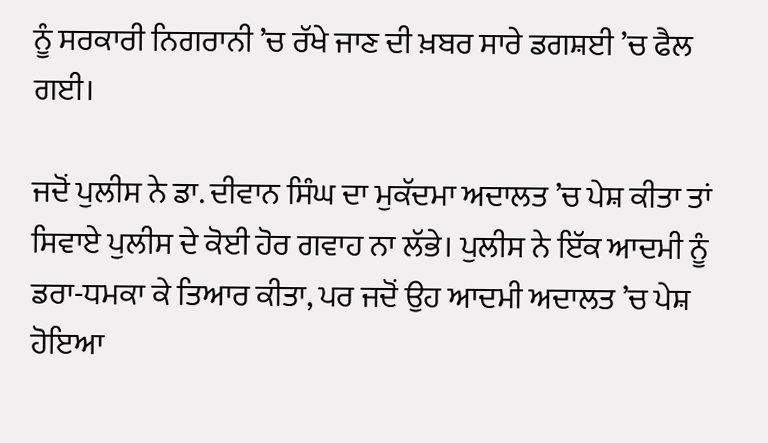ਨੂੰ ਸਰਕਾਰੀ ਨਿਗਰਾਨੀ ’ਚ ਰੱਖੇ ਜਾਣ ਦੀ ਖ਼ਬਰ ਸਾਰੇ ਡਗਸ਼ਈ ’ਚ ਫੈਲ ਗਈ।

ਜਦੋਂ ਪੁਲੀਸ ਨੇ ਡਾ. ਦੀਵਾਨ ਸਿੰਘ ਦਾ ਮੁਕੱਦਮਾ ਅਦਾਲਤ ’ਚ ਪੇਸ਼ ਕੀਤਾ ਤਾਂ ਸਿਵਾਏ ਪੁਲੀਸ ਦੇ ਕੋਈ ਹੋਰ ਗਵਾਹ ਨਾ ਲੱਭੇ। ਪੁਲੀਸ ਨੇ ਇੱਕ ਆਦਮੀ ਨੂੰ ਡਰਾ-ਧਮਕਾ ਕੇ ਤਿਆਰ ਕੀਤਾ, ਪਰ ਜਦੋਂ ਉਹ ਆਦਮੀ ਅਦਾਲਤ ’ਚ ਪੇਸ਼ ਹੋਇਆ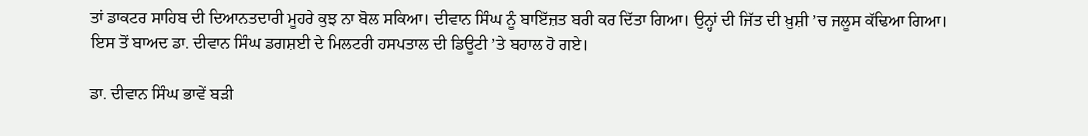ਤਾਂ ਡਾਕਟਰ ਸਾਹਿਬ ਦੀ ਦਿਆਨਤਦਾਰੀ ਮੂਹਰੇ ਕੁਝ ਨਾ ਬੋਲ ਸਕਿਆ। ਦੀਵਾਨ ਸਿੰਘ ਨੂੰ ਬਾਇੱਜ਼ਤ ਬਰੀ ਕਰ ਦਿੱਤਾ ਗਿਆ। ਉਨ੍ਹਾਂ ਦੀ ਜਿੱਤ ਦੀ ਖ਼ੁਸ਼ੀ ’ਚ ਜਲੂਸ ਕੱਢਿਆ ਗਿਆ। ਇਸ ਤੋਂ ਬਾਅਦ ਡਾ. ਦੀਵਾਨ ਸਿੰਘ ਡਗਸ਼ਈ ਦੇ ਮਿਲਟਰੀ ਹਸਪਤਾਲ ਦੀ ਡਿਊਟੀ ’ਤੇ ਬਹਾਲ ਹੋ ਗਏ।

ਡਾ. ਦੀਵਾਨ ਸਿੰਘ ਭਾਵੇਂ ਬੜੀ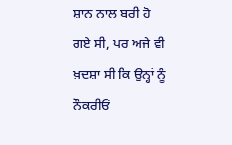ਸ਼ਾਨ ਨਾਲ ਬਰੀ ਹੋ ਗਏ ਸੀ, ਪਰ ਅਜੇ ਵੀ ਖ਼ਦਸ਼ਾ ਸੀ ਕਿ ਉਨ੍ਹਾਂ ਨੂੰ ਨੌਕਰੀਓਂ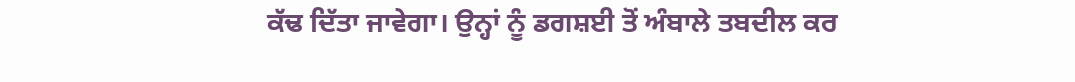ਕੱਢ ਦਿੱਤਾ ਜਾਵੇਗਾ। ਉਨ੍ਹਾਂ ਨੂੰ ਡਗਸ਼ਈ ਤੋਂ ਅੰਬਾਲੇ ਤਬਦੀਲ ਕਰ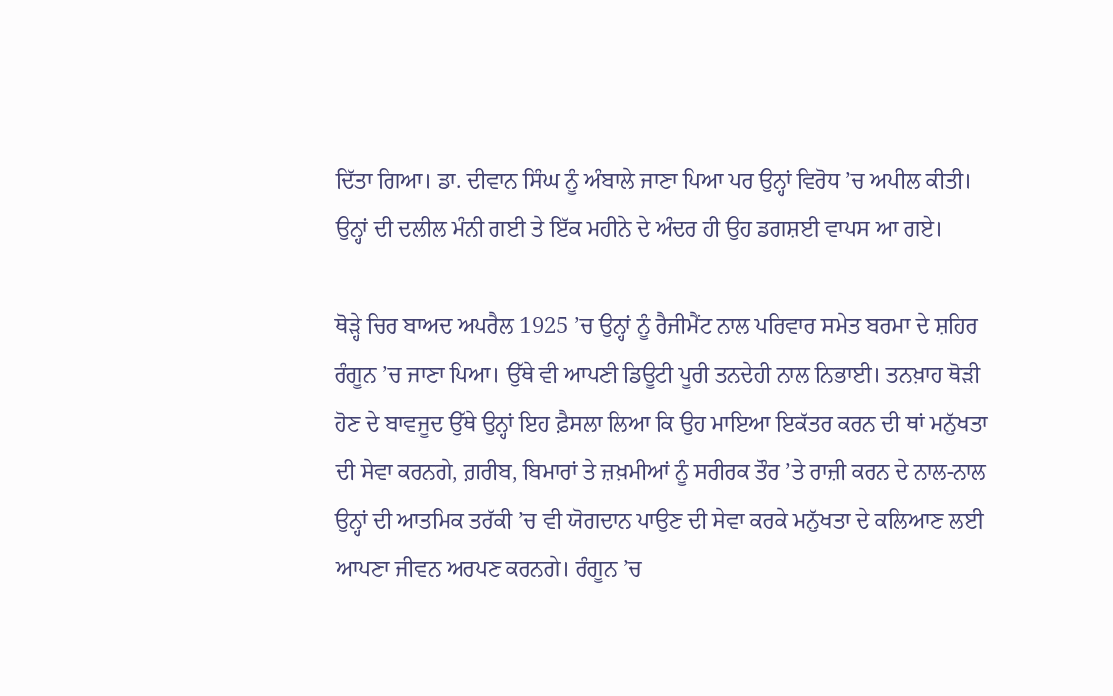ਦਿੱਤਾ ਗਿਆ। ਡਾ. ਦੀਵਾਨ ਸਿੰਘ ਨੂੰ ਅੰਬਾਲੇ ਜਾਣਾ ਪਿਆ ਪਰ ਉਨ੍ਹਾਂ ਵਿਰੋਧ ’ਚ ਅਪੀਲ ਕੀਤੀ। ਉਨ੍ਹਾਂ ਦੀ ਦਲੀਲ ਮੰਨੀ ਗਈ ਤੇ ਇੱਕ ਮਹੀਨੇ ਦੇ ਅੰਦਰ ਹੀ ਉਹ ਡਗਸ਼ਈ ਵਾਪਸ ਆ ਗਏ।

ਥੋੜ੍ਹੇ ਚਿਰ ਬਾਅਦ ਅਪਰੈਲ 1925 ’ਚ ਉਨ੍ਹਾਂ ਨੂੰ ਰੈਜੀਮੈਂਟ ਨਾਲ ਪਰਿਵਾਰ ਸਮੇਤ ਬਰਮਾ ਦੇ ਸ਼ਹਿਰ ਰੰਗੂਨ ’ਚ ਜਾਣਾ ਪਿਆ। ਉੱਥੇ ਵੀ ਆਪਣੀ ਡਿਊਟੀ ਪੂਰੀ ਤਨਦੇਹੀ ਨਾਲ ਨਿਭਾਈ। ਤਨਖ਼ਾਹ ਥੋੜੀ ਹੋਣ ਦੇ ਬਾਵਜੂਦ ਉੱਥੇ ਉਨ੍ਹਾਂ ਇਹ ਫ਼ੈਸਲਾ ਲਿਆ ਕਿ ਉਹ ਮਾਇਆ ਇਕੱਤਰ ਕਰਨ ਦੀ ਥਾਂ ਮਨੁੱਖਤਾ ਦੀ ਸੇਵਾ ਕਰਨਗੇ, ਗ਼ਰੀਬ, ਬਿਮਾਰਾਂ ਤੇ ਜ਼ਖ਼ਮੀਆਂ ਨੂੰ ਸਰੀਰਕ ਤੌਰ ’ਤੇ ਰਾਜ਼ੀ ਕਰਨ ਦੇ ਨਾਲ-ਨਾਲ ਉਨ੍ਹਾਂ ਦੀ ਆਤਮਿਕ ਤਰੱਕੀ ’ਚ ਵੀ ਯੋਗਦਾਨ ਪਾਉਣ ਦੀ ਸੇਵਾ ਕਰਕੇ ਮਨੁੱਖਤਾ ਦੇ ਕਲਿਆਣ ਲਈ ਆਪਣਾ ਜੀਵਨ ਅਰਪਣ ਕਰਨਗੇ। ਰੰਗੂਨ ’ਚ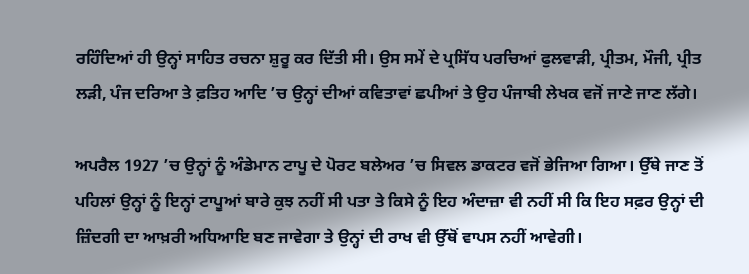ਰਹਿੰਦਿਆਂ ਹੀ ਉਨ੍ਹਾਂ ਸਾਹਿਤ ਰਚਨਾ ਸ਼ੁਰੂ ਕਰ ਦਿੱਤੀ ਸੀ। ਉਸ ਸਮੇਂ ਦੇ ਪ੍ਰਸਿੱਧ ਪਰਚਿਆਂ ਫੁਲਵਾੜੀ, ਪ੍ਰੀਤਮ, ਮੌਜੀ, ਪ੍ਰੀਤ ਲੜੀ, ਪੰਜ ਦਰਿਆ ਤੇ ਫ਼ਤਿਹ ਆਦਿ ’ਚ ਉਨ੍ਹਾਂ ਦੀਆਂ ਕਵਿਤਾਵਾਂ ਛਪੀਆਂ ਤੇ ਉਹ ਪੰਜਾਬੀ ਲੇਖਕ ਵਜੋਂ ਜਾਣੇ ਜਾਣ ਲੱਗੇ।

ਅਪਰੈਲ 1927 ’ਚ ਉਨ੍ਹਾਂ ਨੂੰ ਅੰਡੇਮਾਨ ਟਾਪੂ ਦੇ ਪੋਰਟ ਬਲੇਅਰ ’ਚ ਸਿਵਲ ਡਾਕਟਰ ਵਜੋਂ ਭੇਜਿਆ ਗਿਆ। ਉੱਥੇ ਜਾਣ ਤੋਂ ਪਹਿਲਾਂ ਉਨ੍ਹਾਂ ਨੂੰ ਇਨ੍ਹਾਂ ਟਾਪੂਆਂ ਬਾਰੇ ਕੁਝ ਨਹੀਂ ਸੀ ਪਤਾ ਤੇ ਕਿਸੇ ਨੂੰ ਇਹ ਅੰਦਾਜ਼ਾ ਵੀ ਨਹੀਂ ਸੀ ਕਿ ਇਹ ਸਫ਼ਰ ਉਨ੍ਹਾਂ ਦੀ ਜ਼ਿੰਦਗੀ ਦਾ ਆਖ਼ਰੀ ਅਧਿਆਇ ਬਣ ਜਾਵੇਗਾ ਤੇ ਉਨ੍ਹਾਂ ਦੀ ਰਾਖ ਵੀ ਉੱਥੋਂ ਵਾਪਸ ਨਹੀਂ ਆਵੇਗੀ।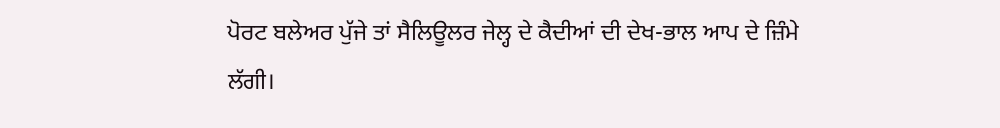ਪੋਰਟ ਬਲੇਅਰ ਪੁੱਜੇ ਤਾਂ ਸੈਲਿਊਲਰ ਜੇਲ੍ਹ ਦੇ ਕੈਦੀਆਂ ਦੀ ਦੇਖ-ਭਾਲ ਆਪ ਦੇ ਜ਼ਿੰਮੇ ਲੱਗੀ।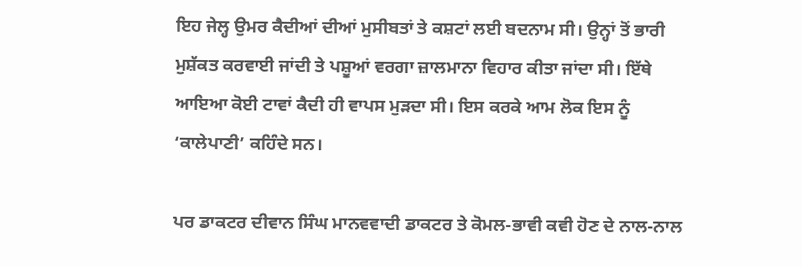ਇਹ ਜੇਲ੍ਹ ਉਮਰ ਕੈਦੀਆਂ ਦੀਆਂ ਮੁਸੀਬਤਾਂ ਤੇ ਕਸ਼ਟਾਂ ਲਈ ਬਦਨਾਮ ਸੀ। ਉਨ੍ਹਾਂ ਤੋਂ ਭਾਰੀ ਮੁਸ਼ੱਕਤ ਕਰਵਾਈ ਜਾਂਦੀ ਤੇ ਪਸ਼ੂਆਂ ਵਰਗਾ ਜ਼ਾਲਮਾਨਾ ਵਿਹਾਰ ਕੀਤਾ ਜਾਂਦਾ ਸੀ। ਇੱਥੇ ਆਇਆ ਕੋਈ ਟਾਵਾਂ ਕੈਦੀ ਹੀ ਵਾਪਸ ਮੁੜਦਾ ਸੀ। ਇਸ ਕਰਕੇ ਆਮ ਲੋਕ ਇਸ ਨੂੰ ‘ਕਾਲੇਪਾਣੀ’ ਕਹਿੰਦੇ ਸਨ।

ਪਰ ਡਾਕਟਰ ਦੀਵਾਨ ਸਿੰਘ ਮਾਨਵਵਾਦੀ ਡਾਕਟਰ ਤੇ ਕੋਮਲ-ਭਾਵੀ ਕਵੀ ਹੋਣ ਦੇ ਨਾਲ-ਨਾਲ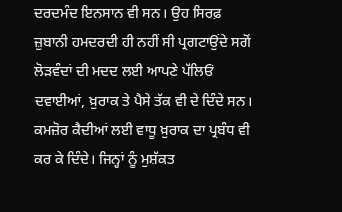ਦਰਦਮੰਦ ਇਨਸਾਨ ਵੀ ਸਨ। ਉਹ ਸਿਰਫ਼ ਜ਼ੁਬਾਨੀ ਹਮਦਰਦੀ ਹੀ ਨਹੀਂ ਸੀ ਪ੍ਰਗਟਾਉਂਦੇ ਸਗੋਂ ਲੋੜਵੰਦਾਂ ਦੀ ਮਦਦ ਲਈ ਆਪਣੇ ਪੱਲਿਓਂ ਦਵਾਈਆਂ, ਖ਼ੁਰਾਕ ਤੇ ਪੈਸੇ ਤੱਕ ਵੀ ਦੇ ਦਿੰਦੇ ਸਨ। ਕਮਜ਼ੋਰ ਕੈਦੀਆਂ ਲਈ ਵਾਧੂ ਖ਼ੁਰਾਕ ਦਾ ਪ੍ਰਬੰਧ ਵੀ ਕਰ ਕੇ ਦਿੰਦੇ। ਜਿਨ੍ਹਾਂ ਨੂੰ ਮੁਸ਼ੱਕਤ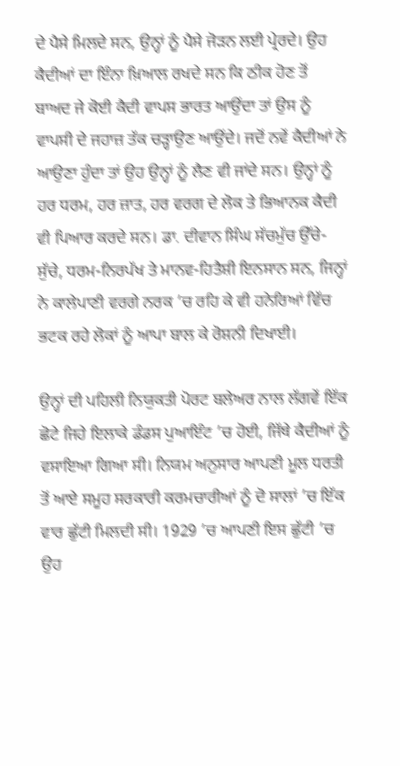ਦੇ ਪੈਸੇ ਮਿਲਦੇ ਸਨ, ਉਨ੍ਹਾਂ ਨੂੰ ਪੈਸੇ ਜੋੜਨ ਲਈ ਪ੍ਰੇਰਦੇ। ਉਹ ਕੈਦੀਆਂ ਦਾ ਇੰਨਾ ਖ਼ਿਆਲ ਰਖਦੇ ਸਨ ਕਿ ਠੀਕ ਹੋਣ ਤੋਂ ਬਾਅਦ ਜੇ ਕੋਈ ਕੈਦੀ ਵਾਪਸ ਭਾਰਤ ਆਉਂਦਾ ਤਾਂ ਉਸ ਨੂੰ ਵਾਪਸੀ ਦੇ ਜਹਾਜ਼ ਤੱਕ ਚੜ੍ਹਾਉਣ ਆਉਂਦੇ। ਜਦੋਂ ਨਵੇਂ ਕੈਦੀਆਂ ਨੇ ਆਉਣਾ ਹੁੰਦਾ ਤਾਂ ਉਹ ਉਨ੍ਹਾਂ ਨੂੰ ਲੈਣ ਵੀ ਜਾਂਦੇ ਸਨ। ਉਨ੍ਹਾਂ ਨੂੰ ਹਰ ਧਰਮ, ਹਰ ਜ਼ਾਤ, ਹਰ ਵਰਗ ਦੇ ਲੋਕ ਤੇ ਭਿਆਨਕ ਕੈਦੀ ਵੀ ਪਿਆਰ ਕਰਦੇ ਸਨ। ਡਾ. ਦੀਵਾਨ ਸਿੰਘ ਸੱਚਮੁੱਚ ਉੱਚੇ-ਸੁੱਚੇ, ਧਰਮ-ਨਿਰਪੱਖ ਤੇ ਮਾਨਵ-ਹਿਤੈਸ਼ੀ ਇਨਸਾਨ ਸਨ, ਜਿਨ੍ਹਾਂ ਨੇ ਕਾਲੇਪਾਣੀ ਵਰਗੇ ਨਰਕ ’ਚ ਰਹਿ ਕੇ ਵੀ ਹਨੇਰਿਆਂ ਵਿੱਚ ਭਟਕ ਰਹੇ ਲੋਕਾਂ ਨੂੰ ਆਪਾ ਬਾਲ ਕੇ ਰੋਸ਼ਨੀ ਦਿਖਾਈ।

ਉਨ੍ਹਾਂ ਦੀ ਪਹਿਲੀ ਨਿਯੁਕਤੀ ਪੋਰਟ ਬਲੇਅਰ ਨਾਲ ਲੱਗਵੇਂ ਇੱਕ ਛੋਟੇ ਜਿਹੇ ਇਲਾਕੇ ਡੰਡਸ ਪੁਆਇੰਟ ’ਚ ਹੋਈ, ਜਿੱਥੇ ਕੈਦੀਆਂ ਨੂੰ ਵਸਾਇਆ ਗਿਆ ਸੀ। ਨਿਯਮ ਅਨੁਸਾਰ ਆਪਣੀ ਮੂਲ ਧਰਤੀ ਤੋਂ ਆਏ ਸਮੂਹ ਸਰਕਾਰੀ ਕਰਮਚਾਰੀਆਂ ਨੂੰ ਦੋ ਸਾਲਾਂ ’ਚ ਇੱਕ ਵਾਰ ਛੁੱਟੀ ਮਿਲਦੀ ਸੀ। 1929 ’ਚ ਆਪਣੀ ਇਸ ਛੁੱਟੀ ’ਚ ਉਹ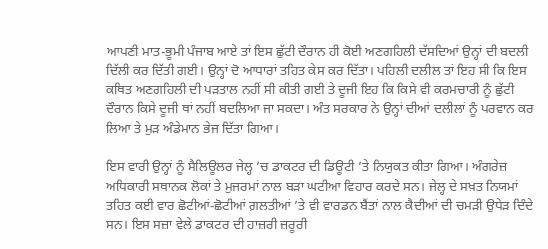ਆਪਣੀ ਮਾਤ-ਭੂਮੀ ਪੰਜਾਬ ਆਏ ਤਾਂ ਇਸ ਛੁੱਟੀ ਦੌਰਾਨ ਹੀ ਕੋਈ ਅਣਗਹਿਲੀ ਦੱਸਦਿਆਂ ਉਨ੍ਹਾਂ ਦੀ ਬਦਲੀ ਦਿੱਲੀ ਕਰ ਦਿੱਤੀ ਗਈ। ਉਨ੍ਹਾਂ ਦੋ ਆਧਾਰਾਂ ਤਹਿਤ ਕੇਸ ਕਰ ਦਿੱਤਾ। ਪਹਿਲੀ ਦਲੀਲ ਤਾਂ ਇਹ ਸੀ ਕਿ ਇਸ ਕਥਿਤ ਅਣਗਹਿਲੀ ਦੀ ਪੜਤਾਲ ਨਹੀਂ ਸੀ ਕੀਤੀ ਗਈ ਤੇ ਦੂਜੀ ਇਹ ਕਿ ਕਿਸੇ ਵੀ ਕਰਮਚਾਰੀ ਨੂੰ ਛੁੱਟੀ ਦੌਰਾਨ ਕਿਸੇ ਦੂਜੀ ਥਾਂ ਨਹੀਂ ਬਦਲਿਆ ਜਾ ਸਕਦਾ। ਅੰਤ ਸਰਕਾਰ ਨੇ ਉਨ੍ਹਾਂ ਦੀਆਂ ਦਲੀਲਾਂ ਨੂੰ ਪਰਵਾਨ ਕਰ ਲਿਆ ਤੇ ਮੁੜ ਅੰਡੇਮਾਨ ਭੇਜ ਦਿੱਤਾ ਗਿਆ।

ਇਸ ਵਾਰੀ ਉਨ੍ਹਾਂ ਨੂੰ ਸੈਲਿਊਲਰ ਜੇਲ੍ਹ ’ਚ ਡਾਕਟਰ ਦੀ ਡਿਊਟੀ ’ਤੇ ਨਿਯੁਕਤ ਕੀਤਾ ਗਿਆ। ਅੰਗਰੇਜ਼ ਅਧਿਕਾਰੀ ਸਥਾਨਕ ਲੋਕਾਂ ਤੇ ਮੁਜਰਮਾਂ ਨਾਲ ਬੜਾ ਘਟੀਆ ਵਿਹਾਰ ਕਰਦੇ ਸਨ। ਜੇਲ੍ਹ ਦੇ ਸਖ਼ਤ ਨਿਯਮਾਂ ਤਹਿਤ ਕਈ ਵਾਰ ਛੋਟੀਆਂ-ਛੋਟੀਆਂ ਗ਼ਲਤੀਆਂ ’ਤੇ ਵੀ ਵਾਰਡਨ ਬੈਂਤਾਂ ਨਾਲ ਕੈਦੀਆਂ ਦੀ ਚਮੜੀ ਉਧੇੜ ਦਿੰਦੇ ਸਨ। ਇਸ ਸਜ਼ਾ ਵੇਲੇ ਡਾਕਟਰ ਦੀ ਹਾਜ਼ਰੀ ਜ਼ਰੂਰੀ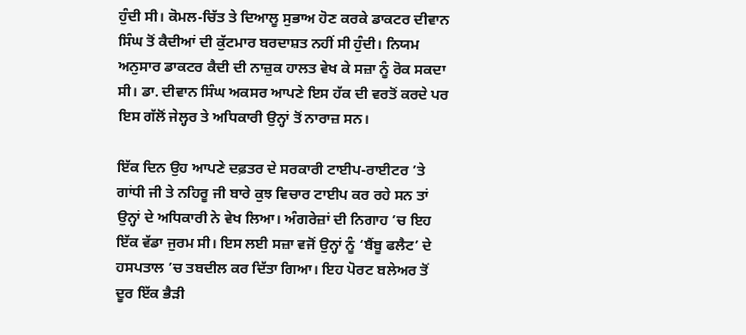ਹੁੰਦੀ ਸੀ। ਕੋਮਲ-ਚਿੱਤ ਤੇ ਦਿਆਲੂ ਸੁਭਾਅ ਹੋਣ ਕਰਕੇ ਡਾਕਟਰ ਦੀਵਾਨ ਸਿੰਘ ਤੋਂ ਕੈਦੀਆਂ ਦੀ ਕੁੱਟਮਾਰ ਬਰਦਾਸ਼ਤ ਨਹੀਂ ਸੀ ਹੁੰਦੀ। ਨਿਯਮ ਅਨੁਸਾਰ ਡਾਕਟਰ ਕੈਦੀ ਦੀ ਨਾਜ਼ੁਕ ਹਾਲਤ ਵੇਖ ਕੇ ਸਜ਼ਾ ਨੂੰ ਰੋਕ ਸਕਦਾ ਸੀ। ਡਾ. ਦੀਵਾਨ ਸਿੰਘ ਅਕਸਰ ਆਪਣੇ ਇਸ ਹੱਕ ਦੀ ਵਰਤੋਂ ਕਰਦੇ ਪਰ ਇਸ ਗੱਲੋਂ ਜੇਲ੍ਹਰ ਤੇ ਅਧਿਕਾਰੀ ਉਨ੍ਹਾਂ ਤੋਂ ਨਾਰਾਜ਼ ਸਨ।

ਇੱਕ ਦਿਨ ਉਹ ਆਪਣੇ ਦਫ਼ਤਰ ਦੇ ਸਰਕਾਰੀ ਟਾਈਪ-ਰਾਈਟਰ ’ਤੇ ਗਾਂਧੀ ਜੀ ਤੇ ਨਹਿਰੂ ਜੀ ਬਾਰੇ ਕੁਝ ਵਿਚਾਰ ਟਾਈਪ ਕਰ ਰਹੇ ਸਨ ਤਾਂ ਉਨ੍ਹਾਂ ਦੇ ਅਧਿਕਾਰੀ ਨੇ ਵੇਖ ਲਿਆ। ਅੰਗਰੇਜ਼ਾਂ ਦੀ ਨਿਗਾਹ ’ਚ ਇਹ ਇੱਕ ਵੱਡਾ ਜੁਰਮ ਸੀ। ਇਸ ਲਈ ਸਜ਼ਾ ਵਜੋਂ ਉਨ੍ਹਾਂ ਨੂੰ ‘ਬੈਂਬੂ ਫਲੈਟ’ ਦੇ ਹਸਪਤਾਲ ’ਚ ਤਬਦੀਲ ਕਰ ਦਿੱਤਾ ਗਿਆ। ਇਹ ਪੋਰਟ ਬਲੇਅਰ ਤੋਂ ਦੂਰ ਇੱਕ ਭੈੜੀ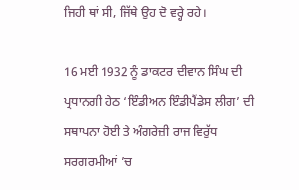ਜਿਹੀ ਥਾਂ ਸੀ, ਜਿੱਥੇ ਉਹ ਦੋ ਵਰ੍ਹੇ ਰਹੇ।

16 ਮਈ 1932 ਨੂੰ ਡਾਕਟਰ ਦੀਵਾਨ ਸਿੰਘ ਦੀ ਪ੍ਰਧਾਨਗੀ ਹੇਠ ‘ਇੰਡੀਅਨ ਇੰਡੀਪੈਂਡੇਸ ਲੀਗ’ ਦੀ ਸਥਾਪਨਾ ਹੋਈ ਤੇ ਅੰਗਰੇਜ਼ੀ ਰਾਜ ਵਿਰੁੱਧ ਸਰਗਰਮੀਆਂ ’ਚ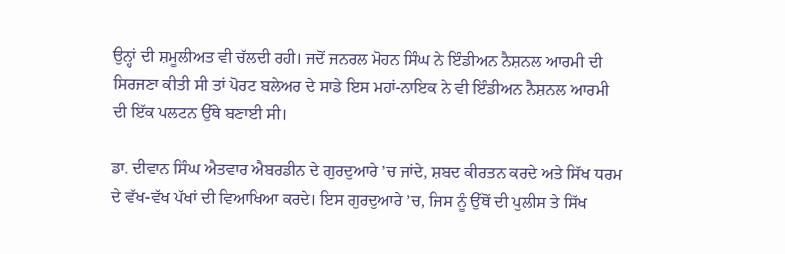ਉਨ੍ਹਾਂ ਦੀ ਸ਼ਮੂਲੀਅਤ ਵੀ ਚੱਲਦੀ ਰਹੀ। ਜਦੋਂ ਜਨਰਲ ਮੋਹਨ ਸਿੰਘ ਨੇ ਇੰਡੀਅਨ ਨੈਸ਼ਨਲ ਆਰਮੀ ਦੀ ਸਿਰਜਣਾ ਕੀਤੀ ਸੀ ਤਾਂ ਪੋਰਟ ਬਲੇਅਰ ਦੇ ਸਾਡੇ ਇਸ ਮਹਾਂ-ਨਾਇਕ ਨੇ ਵੀ ਇੰਡੀਅਨ ਨੈਸ਼ਨਲ ਆਰਮੀ ਦੀ ਇੱਕ ਪਲਟਨ ਉੱਥੇ ਬਣਾਈ ਸੀ।

ਡਾ. ਦੀਵਾਨ ਸਿੰਘ ਐਤਵਾਰ ਐਬਰਡੀਨ ਦੇ ਗੁਰਦੁਆਰੇ ’ਚ ਜਾਂਦੇ, ਸ਼ਬਦ ਕੀਰਤਨ ਕਰਦੇ ਅਤੇ ਸਿੱਖ ਧਰਮ ਦੇ ਵੱਖ-ਵੱਖ ਪੱਖਾਂ ਦੀ ਵਿਆਖਿਆ ਕਰਦੇ। ਇਸ ਗੁਰਦੁਆਰੇ ’ਚ, ਜਿਸ ਨੂੰ ਉੱਥੋਂ ਦੀ ਪੁਲੀਸ ਤੇ ਸਿੱਖ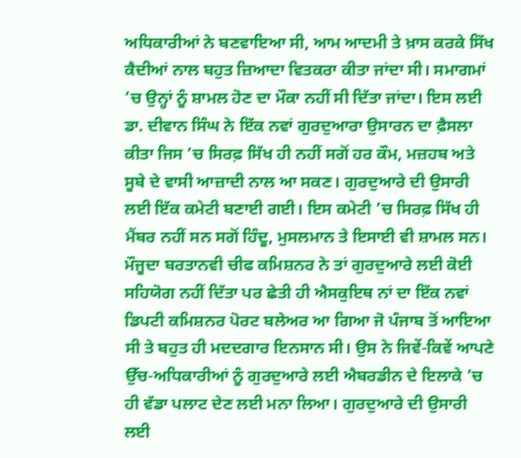ਅਧਿਕਾਰੀਆਂ ਨੇ ਬਣਵਾਇਆ ਸੀ, ਆਮ ਆਦਮੀ ਤੇ ਖ਼ਾਸ ਕਰਕੇ ਸਿੱਖ ਕੈਦੀਆਂ ਨਾਲ ਬਹੁਤ ਜ਼ਿਆਦਾ ਵਿਤਕਰਾ ਕੀਤਾ ਜਾਂਦਾ ਸੀ। ਸਮਾਗਮਾਂ ’ਚ ਉਨ੍ਹਾਂ ਨੂੰ ਸ਼ਾਮਲ ਹੋਣ ਦਾ ਮੌਕਾ ਨਹੀਂ ਸੀ ਦਿੱਤਾ ਜਾਂਦਾ। ਇਸ ਲਈ ਡਾ. ਦੀਵਾਨ ਸਿੰਘ ਨੇ ਇੱਕ ਨਵਾਂ ਗੁਰਦੁਆਰਾ ਉਸਾਰਨ ਦਾ ਫ਼ੈਸਲਾ ਕੀਤਾ ਜਿਸ ’ਚ ਸਿਰਫ਼ ਸਿੱਖ ਹੀ ਨਹੀਂ ਸਗੋਂ ਹਰ ਕੌਮ, ਮਜ਼ਹਬ ਅਤੇ ਸੂਬੇ ਦੇ ਵਾਸੀ ਆਜ਼ਾਦੀ ਨਾਲ ਆ ਸਕਣ। ਗੁਰਦੁਆਰੇ ਦੀ ਉਸਾਰੀ ਲਈ ਇੱਕ ਕਮੇਟੀ ਬਣਾਈ ਗਈ। ਇਸ ਕਮੇਟੀ ’ਚ ਸਿਰਫ਼ ਸਿੱਖ ਹੀ ਮੈਂਬਰ ਨਹੀਂ ਸਨ ਸਗੋਂ ਹਿੰਦੂ, ਮੁਸਲਮਾਨ ਤੇ ਇਸਾਈ ਵੀ ਸ਼ਾਮਲ ਸਨ। ਮੌਜੂਦਾ ਬਰਤਾਨਵੀ ਚੀਫ ਕਮਿਸ਼ਨਰ ਨੇ ਤਾਂ ਗੁਰਦੁਆਰੇ ਲਈ ਕੋਈ ਸਹਿਯੋਗ ਨਹੀਂ ਦਿੱਤਾ ਪਰ ਛੇਤੀ ਹੀ ਐਸਕੁਇਥ ਨਾਂ ਦਾ ਇੱਕ ਨਵਾਂ ਡਿਪਟੀ ਕਮਿਸ਼ਨਰ ਪੋਰਟ ਬਲੇਅਰ ਆ ਗਿਆ ਜੋ ਪੰਜਾਬ ਤੋਂ ਆਇਆ ਸੀ ਤੇ ਬਹੁਤ ਹੀ ਮਦਦਗਾਰ ਇਨਸਾਨ ਸੀ। ਉਸ ਨੇ ਜਿਵੇਂ-ਕਿਵੇਂ ਆਪਣੇ ਉੱਚ-ਅਧਿਕਾਰੀਆਂ ਨੂੰ ਗੁਰਦੁਆਰੇ ਲਈ ਐਬਰਡੀਨ ਦੇ ਇਲਾਕੇ ’ਚ ਹੀ ਵੱਡਾ ਪਲਾਟ ਦੇਣ ਲਈ ਮਨਾ ਲਿਆ। ਗੁਰਦੁਆਰੇ ਦੀ ਉਸਾਰੀ ਲਈ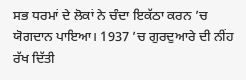ਸਭ ਧਰਮਾਂ ਦੇ ਲੋਕਾਂ ਨੇ ਚੰਦਾ ਇਕੱਠਾ ਕਰਨ ’ਚ ਯੋਗਦਾਨ ਪਾਇਆ। 1937 ’ਚ ਗੁਰਦੁਆਰੇ ਦੀ ਨੀਂਹ ਰੱਖ ਦਿੱਤੀ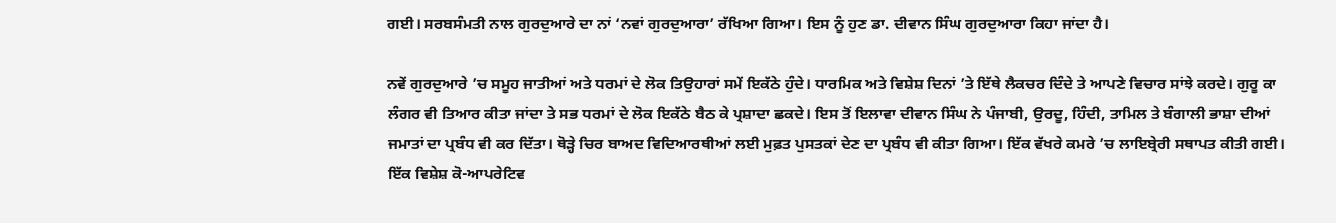ਗਈ। ਸਰਬਸੰਮਤੀ ਨਾਲ ਗੁਰਦੁਆਰੇ ਦਾ ਨਾਂ ‘ਨਵਾਂ ਗੁਰਦੁਆਰਾ’ ਰੱਖਿਆ ਗਿਆ। ਇਸ ਨੂੰ ਹੁਣ ਡਾ. ਦੀਵਾਨ ਸਿੰਘ ਗੁਰਦੁਆਰਾ ਕਿਹਾ ਜਾਂਦਾ ਹੈ।

ਨਵੇਂ ਗੁਰਦੁਆਰੇ ’ਚ ਸਮੂਹ ਜਾਤੀਆਂ ਅਤੇ ਧਰਮਾਂ ਦੇ ਲੋਕ ਤਿਉਹਾਰਾਂ ਸਮੇਂ ਇਕੱਠੇ ਹੁੰਦੇ। ਧਾਰਮਿਕ ਅਤੇ ਵਿਸ਼ੇਸ਼ ਦਿਨਾਂ ’ਤੇ ਇੱਥੇ ਲੈਕਚਰ ਦਿੰਦੇ ਤੇ ਆਪਣੇ ਵਿਚਾਰ ਸਾਂਝੇ ਕਰਦੇ। ਗੁਰੂ ਕਾ ਲੰਗਰ ਵੀ ਤਿਆਰ ਕੀਤਾ ਜਾਂਦਾ ਤੇ ਸਭ ਧਰਮਾਂ ਦੇ ਲੋਕ ਇਕੱਠੇ ਬੈਠ ਕੇ ਪ੍ਰਸ਼ਾਦਾ ਛਕਦੇ। ਇਸ ਤੋਂ ਇਲਾਵਾ ਦੀਵਾਨ ਸਿੰਘ ਨੇ ਪੰਜਾਬੀ, ਉਰਦੂ, ਹਿੰਦੀ, ਤਾਮਿਲ ਤੇ ਬੰਗਾਲੀ ਭਾਸ਼ਾ ਦੀਆਂ ਜਮਾਤਾਂ ਦਾ ਪ੍ਰਬੰਧ ਵੀ ਕਰ ਦਿੱਤਾ। ਥੋੜ੍ਹੇ ਚਿਰ ਬਾਅਦ ਵਿਦਿਆਰਥੀਆਂ ਲਈ ਮੁਫ਼ਤ ਪੁਸਤਕਾਂ ਦੇਣ ਦਾ ਪ੍ਰਬੰਧ ਵੀ ਕੀਤਾ ਗਿਆ। ਇੱਕ ਵੱਖਰੇ ਕਮਰੇ ’ਚ ਲਾਇਬ੍ਰੇਰੀ ਸਥਾਪਤ ਕੀਤੀ ਗਈ। ਇੱਕ ਵਿਸ਼ੇਸ਼ ਕੋ-ਆਪਰੇਟਿਵ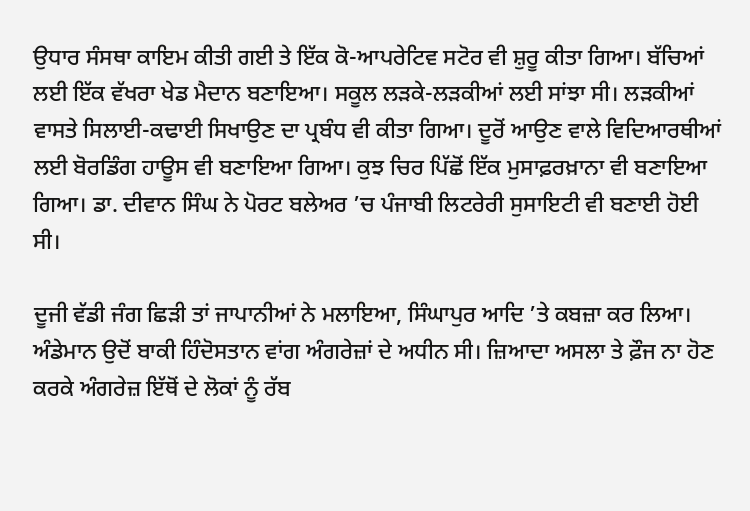ਉਧਾਰ ਸੰਸਥਾ ਕਾਇਮ ਕੀਤੀ ਗਈ ਤੇ ਇੱਕ ਕੋ-ਆਪਰੇਟਿਵ ਸਟੋਰ ਵੀ ਸ਼ੁਰੂ ਕੀਤਾ ਗਿਆ। ਬੱਚਿਆਂ ਲਈ ਇੱਕ ਵੱਖਰਾ ਖੇਡ ਮੈਦਾਨ ਬਣਾਇਆ। ਸਕੂਲ ਲੜਕੇ-ਲੜਕੀਆਂ ਲਈ ਸਾਂਝਾ ਸੀ। ਲੜਕੀਆਂ ਵਾਸਤੇ ਸਿਲਾਈ-ਕਢਾਈ ਸਿਖਾਉਣ ਦਾ ਪ੍ਰਬੰਧ ਵੀ ਕੀਤਾ ਗਿਆ। ਦੂਰੋਂ ਆਉਣ ਵਾਲੇ ਵਿਦਿਆਰਥੀਆਂ ਲਈ ਬੋਰਡਿੰਗ ਹਾਊਸ ਵੀ ਬਣਾਇਆ ਗਿਆ। ਕੁਝ ਚਿਰ ਪਿੱਛੋਂ ਇੱਕ ਮੁਸਾਫ਼ਰਖ਼ਾਨਾ ਵੀ ਬਣਾਇਆ ਗਿਆ। ਡਾ. ਦੀਵਾਨ ਸਿੰਘ ਨੇ ਪੋਰਟ ਬਲੇਅਰ ’ਚ ਪੰਜਾਬੀ ਲਿਟਰੇਰੀ ਸੁਸਾਇਟੀ ਵੀ ਬਣਾਈ ਹੋਈ ਸੀ।

ਦੂਜੀ ਵੱਡੀ ਜੰਗ ਛਿੜੀ ਤਾਂ ਜਾਪਾਨੀਆਂ ਨੇ ਮਲਾਇਆ, ਸਿੰਘਾਪੁਰ ਆਦਿ ’ਤੇ ਕਬਜ਼ਾ ਕਰ ਲਿਆ। ਅੰਡੇਮਾਨ ਉਦੋਂ ਬਾਕੀ ਹਿੰਦੋਸਤਾਨ ਵਾਂਗ ਅੰਗਰੇਜ਼ਾਂ ਦੇ ਅਧੀਨ ਸੀ। ਜ਼ਿਆਦਾ ਅਸਲਾ ਤੇ ਫ਼ੌਜ ਨਾ ਹੋਣ ਕਰਕੇ ਅੰਗਰੇਜ਼ ਇੱਥੋਂ ਦੇ ਲੋਕਾਂ ਨੂੰ ਰੱਬ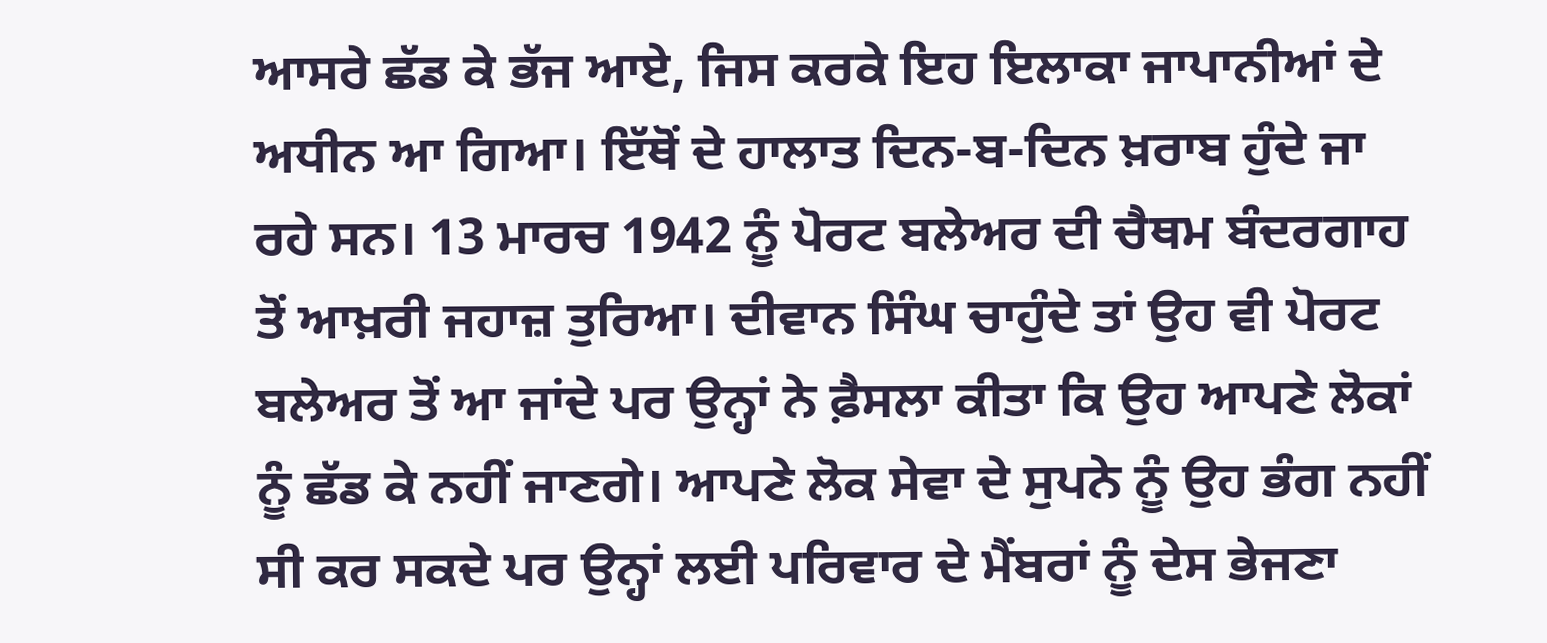ਆਸਰੇ ਛੱਡ ਕੇ ਭੱਜ ਆਏ, ਜਿਸ ਕਰਕੇ ਇਹ ਇਲਾਕਾ ਜਾਪਾਨੀਆਂ ਦੇ ਅਧੀਨ ਆ ਗਿਆ। ਇੱਥੋਂ ਦੇ ਹਾਲਾਤ ਦਿਨ-ਬ-ਦਿਨ ਖ਼ਰਾਬ ਹੁੰਦੇ ਜਾ ਰਹੇ ਸਨ। 13 ਮਾਰਚ 1942 ਨੂੰ ਪੋਰਟ ਬਲੇਅਰ ਦੀ ਚੈਥਮ ਬੰਦਰਗਾਹ ਤੋਂ ਆਖ਼ਰੀ ਜਹਾਜ਼ ਤੁਰਿਆ। ਦੀਵਾਨ ਸਿੰਘ ਚਾਹੁੰਦੇ ਤਾਂ ਉਹ ਵੀ ਪੋਰਟ ਬਲੇਅਰ ਤੋਂ ਆ ਜਾਂਦੇ ਪਰ ਉਨ੍ਹਾਂ ਨੇ ਫ਼ੈਸਲਾ ਕੀਤਾ ਕਿ ਉਹ ਆਪਣੇ ਲੋਕਾਂ ਨੂੰ ਛੱਡ ਕੇ ਨਹੀਂ ਜਾਣਗੇ। ਆਪਣੇ ਲੋਕ ਸੇਵਾ ਦੇ ਸੁਪਨੇ ਨੂੰ ਉਹ ਭੰਗ ਨਹੀਂ ਸੀ ਕਰ ਸਕਦੇ ਪਰ ਉਨ੍ਹਾਂ ਲਈ ਪਰਿਵਾਰ ਦੇ ਮੈਂਬਰਾਂ ਨੂੰ ਦੇਸ ਭੇਜਣਾ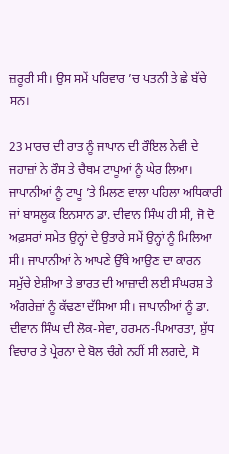ਜ਼ਰੂਰੀ ਸੀ। ਉਸ ਸਮੇਂ ਪਰਿਵਾਰ ’ਚ ਪਤਨੀ ਤੇ ਛੇ ਬੱਚੇ ਸਨ।

23 ਮਾਰਚ ਦੀ ਰਾਤ ਨੂੰ ਜਾਪਾਨ ਦੀ ਰੌਇਲ ਨੇਵੀ ਦੇ ਜਹਾਜ਼ਾਂ ਨੇ ਰੌਸ ਤੇ ਚੈਥਮ ਟਾਪੂਆਂ ਨੂੰ ਘੇਰ ਲਿਆ। ਜਾਪਾਨੀਆਂ ਨੂੰ ਟਾਪੂ ’ਤੇ ਮਿਲਣ ਵਾਲਾ ਪਹਿਲਾ ਅਧਿਕਾਰੀ ਜਾਂ ਬਾਸਲੂਕ ਇਨਸਾਨ ਡਾ. ਦੀਵਾਨ ਸਿੰਘ ਹੀ ਸੀ, ਜੋ ਦੋ ਅਫ਼ਸਰਾਂ ਸਮੇਤ ਉਨ੍ਹਾਂ ਦੇ ਉਤਾਰੇ ਸਮੇਂ ਉਨ੍ਹਾਂ ਨੂੰ ਮਿਲਿਆ ਸੀ। ਜਾਪਾਨੀਆਂ ਨੇ ਆਪਣੇ ਉੱਥੇ ਆਉਣ ਦਾ ਕਾਰਨ ਸਮੁੱਚੇ ਏਸ਼ੀਆ ਤੇ ਭਾਰਤ ਦੀ ਆਜ਼ਾਦੀ ਲਈ ਸੰਘਰਸ਼ ਤੇ ਅੰਗਰੇਜ਼ਾਂ ਨੂੰ ਕੱਢਣਾ ਦੱਸਿਆ ਸੀ। ਜਾਪਾਨੀਆਂ ਨੂੰ ਡਾ. ਦੀਵਾਨ ਸਿੰਘ ਦੀ ਲੋਕ-ਸੇਵਾ, ਹਰਮਨ-ਪਿਆਰਤਾ, ਸ਼ੁੱਧ ਵਿਚਾਰ ਤੇ ਪ੍ਰੇਰਨਾ ਦੇ ਬੋਲ ਚੰਗੇ ਨਹੀਂ ਸੀ ਲਗਦੇ, ਸੋ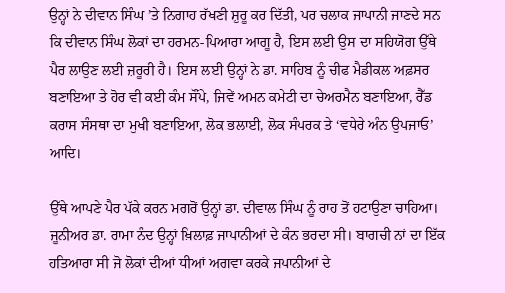ਉਨ੍ਹਾਂ ਨੇ ਦੀਵਾਨ ਸਿੰਘ ’ਤੇ ਨਿਗਾਹ ਰੱਖਣੀ ਸ਼ੁਰੂ ਕਰ ਦਿੱਤੀ, ਪਰ ਚਲਾਕ ਜਾਪਾਨੀ ਜਾਣਦੇ ਸਨ ਕਿ ਦੀਵਾਨ ਸਿੰਘ ਲੋਕਾਂ ਦਾ ਹਰਮਨ-ਪਿਆਰਾ ਆਗੂ ਹੈ, ਇਸ ਲਈ ਉਸ ਦਾ ਸਹਿਯੋਗ ਉੱਥੇ ਪੈਰ ਲਾਉਣ ਲਈ ਜ਼ਰੂਰੀ ਹੈ। ਇਸ ਲਈ ਉਨ੍ਹਾਂ ਨੇ ਡਾ. ਸਾਹਿਬ ਨੂੰ ਚੀਫ ਮੈਡੀਕਲ ਅਫ਼ਸਰ ਬਣਾਇਆ ਤੇ ਹੋਰ ਵੀ ਕਈ ਕੰਮ ਸੌਂਪੇ, ਜਿਵੇਂ ਅਮਨ ਕਮੇਟੀ ਦਾ ਚੇਅਰਮੈਨ ਬਣਾਇਆ, ਰੈੱਡ ਕਰਾਸ ਸੰਸਥਾ ਦਾ ਮੁਖੀ ਬਣਾਇਆ, ਲੋਕ ਭਲਾਈ, ਲੋਕ ਸੰਪਰਕ ਤੇ ‘ਵਧੇਰੇ ਅੰਨ ਉਪਜਾਓ’ ਆਦਿ।

ਉੱਥੇ ਆਪਣੇ ਪੈਰ ਪੱਕੇ ਕਰਨ ਮਗਰੋਂ ਉਨ੍ਹਾਂ ਡਾ. ਦੀਵਾਲ ਸਿੰਘ ਨੂੰ ਰਾਹ ਤੋਂ ਹਟਾਉਣਾ ਚਾਹਿਆ। ਜੂਨੀਅਰ ਡਾ. ਰਾਮਾ ਨੰਦ ਉਨ੍ਹਾਂ ਖ਼ਿਲਾਫ਼ ਜਾਪਾਨੀਆਂ ਦੇ ਕੰਨ ਭਰਦਾ ਸੀ। ਬਾਗਚੀ ਨਾਂ ਦਾ ਇੱਕ ਹਤਿਆਰਾ ਸੀ ਜੋ ਲੋਕਾਂ ਦੀਆਂ ਧੀਆਂ ਅਗਵਾ ਕਰਕੇ ਜਪਾਨੀਆਂ ਦੇ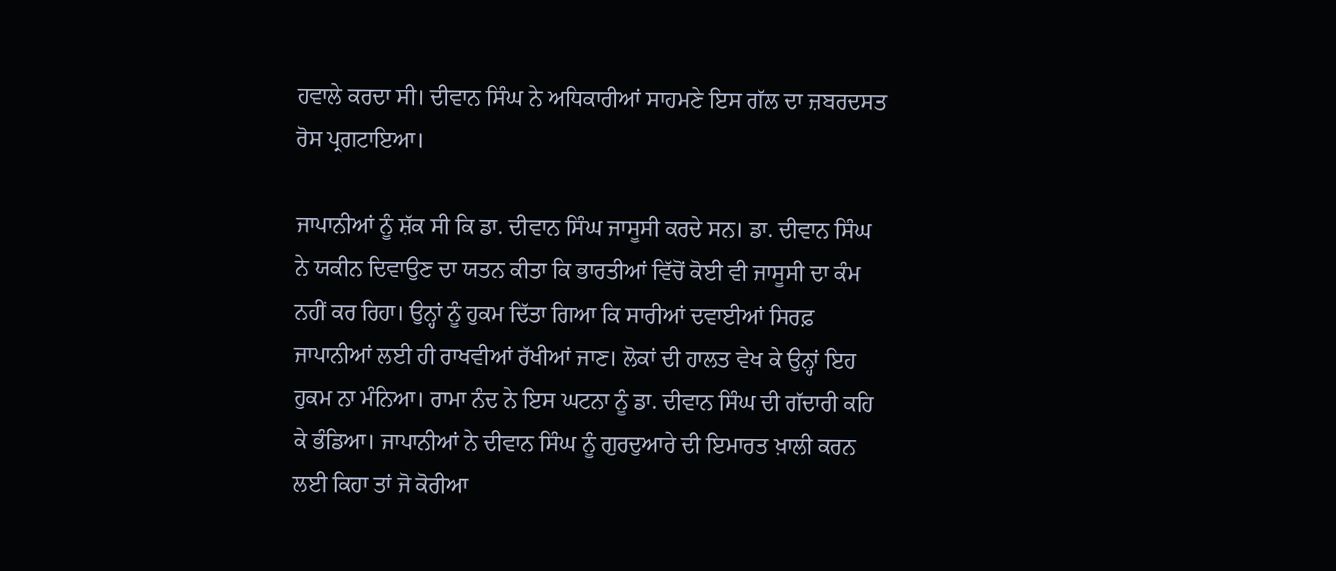ਹਵਾਲੇ ਕਰਦਾ ਸੀ। ਦੀਵਾਨ ਸਿੰਘ ਨੇ ਅਧਿਕਾਰੀਆਂ ਸਾਹਮਣੇ ਇਸ ਗੱਲ ਦਾ ਜ਼ਬਰਦਸਤ ਰੋਸ ਪ੍ਰਗਟਾਇਆ।

ਜਾਪਾਨੀਆਂ ਨੂੰ ਸ਼ੱਕ ਸੀ ਕਿ ਡਾ. ਦੀਵਾਨ ਸਿੰਘ ਜਾਸੂਸੀ ਕਰਦੇ ਸਨ। ਡਾ. ਦੀਵਾਨ ਸਿੰਘ ਨੇ ਯਕੀਨ ਦਿਵਾਉਣ ਦਾ ਯਤਨ ਕੀਤਾ ਕਿ ਭਾਰਤੀਆਂ ਵਿੱਚੋਂ ਕੋਈ ਵੀ ਜਾਸੂਸੀ ਦਾ ਕੰਮ ਨਹੀਂ ਕਰ ਰਿਹਾ। ਉਨ੍ਹਾਂ ਨੂੰ ਹੁਕਮ ਦਿੱਤਾ ਗਿਆ ਕਿ ਸਾਰੀਆਂ ਦਵਾਈਆਂ ਸਿਰਫ਼ ਜਾਪਾਨੀਆਂ ਲਈ ਹੀ ਰਾਖਵੀਆਂ ਰੱਖੀਆਂ ਜਾਣ। ਲੋਕਾਂ ਦੀ ਹਾਲਤ ਵੇਖ ਕੇ ਉਨ੍ਹਾਂ ਇਹ ਹੁਕਮ ਨਾ ਮੰਨਿਆ। ਰਾਮਾ ਨੰਦ ਨੇ ਇਸ ਘਟਨਾ ਨੂੰ ਡਾ. ਦੀਵਾਨ ਸਿੰਘ ਦੀ ਗੱਦਾਰੀ ਕਹਿ ਕੇ ਭੰਡਿਆ। ਜਾਪਾਨੀਆਂ ਨੇ ਦੀਵਾਨ ਸਿੰਘ ਨੂੰ ਗੁਰਦੁਆਰੇ ਦੀ ਇਮਾਰਤ ਖ਼ਾਲੀ ਕਰਨ ਲਈ ਕਿਹਾ ਤਾਂ ਜੋ ਕੋਰੀਆ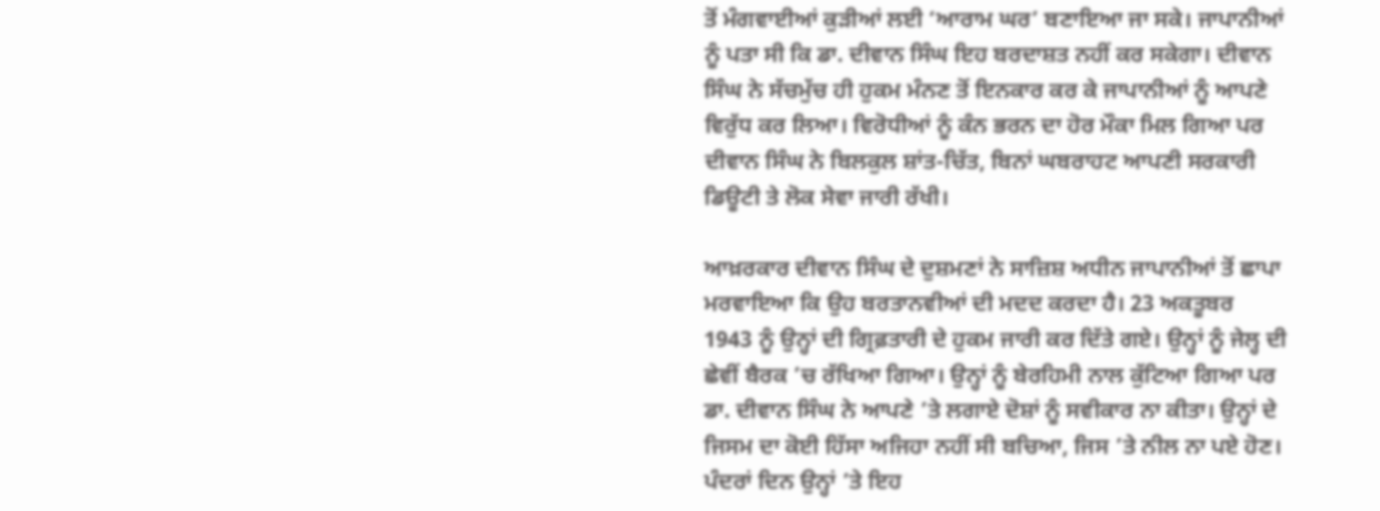ਤੋਂ ਮੰਗਵਾਈਆਂ ਕੁੜੀਆਂ ਲਈ ‘ਆਰਾਮ ਘਰ’ ਬਣਾਇਆ ਜਾ ਸਕੇ। ਜਾਪਾਨੀਆਂ ਨੂੰ ਪਤਾ ਸੀ ਕਿ ਡਾ. ਦੀਵਾਨ ਸਿੰਘ ਇਹ ਬਰਦਾਸ਼ਤ ਨਹੀਂ ਕਰ ਸਕੇਗਾ। ਦੀਵਾਨ ਸਿੰਘ ਨੇ ਸੱਚਮੁੱਚ ਹੀ ਹੁਕਮ ਮੰਨਣ ਤੋਂ ਇਨਕਾਰ ਕਰ ਕੇ ਜਾਪਾਨੀਆਂ ਨੂੰ ਆਪਣੇ ਵਿਰੁੱਧ ਕਰ ਲਿਆ। ਵਿਰੋਧੀਆਂ ਨੂੰ ਕੰਨ ਭਰਨ ਦਾ ਹੋਰ ਮੌਕਾ ਮਿਲ ਗਿਆ ਪਰ ਦੀਵਾਨ ਸਿੰਘ ਨੇ ਬਿਲਕੁਲ ਸ਼ਾਂਤ-ਚਿੱਤ, ਬਿਨਾਂ ਘਬਰਾਹਟ ਆਪਣੀ ਸਰਕਾਰੀ ਡਿਊਟੀ ਤੇ ਲੋਕ ਸੇਵਾ ਜਾਰੀ ਰੱਖੀ।

ਆਖ਼ਰਕਾਰ ਦੀਵਾਨ ਸਿੰਘ ਦੇ ਦੁਸ਼ਮਣਾਂ ਨੇ ਸਾਜ਼ਿਸ਼ ਅਧੀਨ ਜਾਪਾਨੀਆਂ ਤੋਂ ਛਾਪਾ ਮਰਵਾਇਆ ਕਿ ਉਹ ਬਰਤਾਨਵੀਆਂ ਦੀ ਮਦਦ ਕਰਦਾ ਹੈ। 23 ਅਕਤੂਬਰ 1943 ਨੂੰ ਉਨ੍ਹਾਂ ਦੀ ਗ੍ਰਿਫ਼ਤਾਰੀ ਦੇ ਹੁਕਮ ਜਾਰੀ ਕਰ ਦਿੱਤੇ ਗਏ। ਉਨ੍ਹਾਂ ਨੂੰ ਜੇਲ੍ਹ ਦੀ ਛੇਵੀਂ ਬੈਰਕ ’ਚ ਰੱਖਿਆ ਗਿਆ। ਉਨ੍ਹਾਂ ਨੂੰ ਬੇਰਹਿਮੀ ਨਾਲ ਕੁੱਟਿਆ ਗਿਆ ਪਰ ਡਾ. ਦੀਵਾਨ ਸਿੰਘ ਨੇ ਆਪਣੇ ’ਤੇ ਲਗਾਏ ਦੋਸ਼ਾਂ ਨੂੰ ਸਵੀਕਾਰ ਨਾ ਕੀਤਾ। ਉਨ੍ਹਾਂ ਦੇ ਜਿਸਮ ਦਾ ਕੋਈ ਹਿੱਸਾ ਅਜਿਹਾ ਨਹੀਂ ਸੀ ਬਚਿਆ, ਜਿਸ ’ਤੇ ਨੀਲ ਨਾ ਪਏ ਹੋਣ। ਪੰਦਰਾਂ ਦਿਨ ਉਨ੍ਹਾਂ ’ਤੇ ਇਹ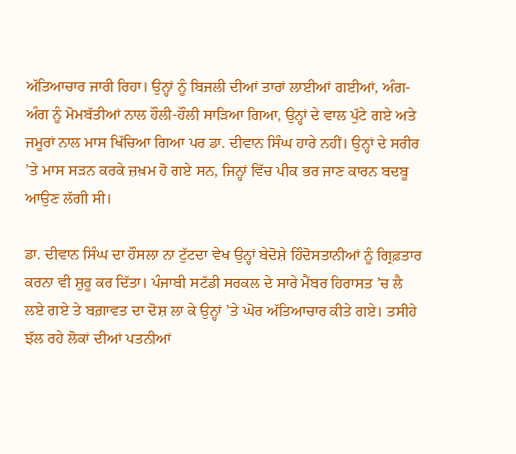ਅੱਤਿਆਚਾਰ ਜਾਰੀ ਰਿਹਾ। ਉਨ੍ਹਾਂ ਨੂੰ ਬਿਜਲੀ ਦੀਆਂ ਤਾਰਾਂ ਲਾਈਆਂ ਗਈਆਂ, ਅੰਗ-ਅੰਗ ਨੂੰ ਮੋਮਬੱਤੀਆਂ ਨਾਲ ਹੌਲੀ-ਹੌਲੀ ਸਾੜਿਆ ਗਿਆ, ਉਨ੍ਹਾਂ ਦੇ ਵਾਲ ਪੁੱਟੇ ਗਏ ਅਤੇ ਜਮੂਰਾਂ ਨਾਲ ਮਾਸ ਖਿੱਚਿਆ ਗਿਆ ਪਰ ਡਾ. ਦੀਵਾਨ ਸਿੰਘ ਹਾਰੇ ਨਹੀਂ। ਉਨ੍ਹਾਂ ਦੇ ਸਰੀਰ ’ਤੇ ਮਾਸ ਸੜਨ ਕਰਕੇ ਜ਼ਖ਼ਮ ਹੋ ਗਏ ਸਨ, ਜਿਨ੍ਹਾਂ ਵਿੱਚ ਪੀਕ ਭਰ ਜਾਣ ਕਾਰਨ ਬਦਬੂ ਆਉਣ ਲੱਗੀ ਸੀ।

ਡਾ. ਦੀਵਾਨ ਸਿੰਘ ਦਾ ਹੌਸਲਾ ਨਾ ਟੁੱਟਦਾ ਵੇਖ ਉਨ੍ਹਾਂ ਬੇਦੋਸ਼ੇ ਹਿੰਦੋਸਤਾਨੀਆਂ ਨੂੰ ਗ੍ਰਿਫ਼ਤਾਰ ਕਰਨਾ ਵੀ ਸ਼ੁਰੂ ਕਰ ਦਿੱਤਾ। ਪੰਜਾਬੀ ਸਟੱਡੀ ਸਰਕਲ ਦੇ ਸਾਰੇ ਮੈਂਬਰ ਹਿਰਾਸਤ ’ਚ ਲੈ ਲਏ ਗਏ ਤੇ ਬਗ਼ਾਵਤ ਦਾ ਦੋਸ਼ ਲਾ ਕੇ ਉਨ੍ਹਾਂ ’ਤੇ ਘੋਰ ਅੱਤਿਆਚਾਰ ਕੀਤੇ ਗਏ। ਤਸੀਹੇ ਝੱਲ ਰਹੇ ਲੋਕਾਂ ਦੀਆਂ ਪਤਨੀਆਂ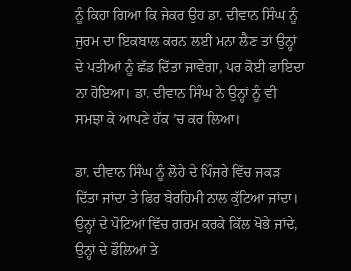ਨੂੰ ਕਿਹਾ ਗਿਆ ਕਿ ਜੇਕਰ ਉਹ ਡਾ. ਦੀਵਾਨ ਸਿੰਘ ਨੂੰ ਜੁਰਮ ਦਾ ਇਕਬਾਲ ਕਰਨ ਲਈ ਮਨਾ ਲੈਣ ਤਾਂ ਉਨ੍ਹਾਂ ਦੇ ਪਤੀਆਂ ਨੂੰ ਛੱਡ ਦਿੱਤਾ ਜਾਵੇਗਾ, ਪਰ ਕੋਈ ਫਾਇਦਾ ਨਾ ਹੋਇਆ। ਡਾ. ਦੀਵਾਨ ਸਿੰਘ ਨੇ ਉਨ੍ਹਾਂ ਨੂੰ ਵੀ ਸਮਝਾ ਕੇ ਆਪਣੇ ਹੱਕ ’ਚ ਕਰ ਲਿਆ।

ਡਾ. ਦੀਵਾਨ ਸਿੰਘ ਨੂੰ ਲੋਹੇ ਦੇ ਪਿੰਜਰੇ ਵਿੱਚ ਜਕੜ ਦਿੱਤਾ ਜਾਂਦਾ ਤੇ ਫਿਰ ਬੇਰਹਿਮੀ ਨਾਲ ਕੁੱਟਿਆ ਜਾਂਦਾ। ਉਨ੍ਹਾਂ ਦੇ ਪੋਟਿਆਂ ਵਿੱਚ ਗਰਮ ਕਰਕੇ ਕਿੱਲ ਖੋਭੇ ਜਾਂਦੇ, ਉਨ੍ਹਾਂ ਦੇ ਡੌਲਿਆਂ ਤੇ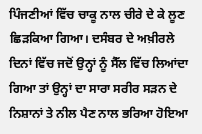ਪਿੰਜਣੀਆਂ ਵਿੱਚ ਚਾਕੂ ਨਾਲ ਚੀਰੇ ਦੇ ਕੇ ਲੂਣ ਛਿੜਕਿਆ ਗਿਆ। ਦਸੰਬਰ ਦੇ ਅਖ਼ੀਰਲੇ ਦਿਨਾਂ ਵਿੱਚ ਜਦੋਂ ਉਨ੍ਹਾਂ ਨੂੰ ਸੈੱਲ ਵਿੱਚ ਲਿਆਂਦਾ ਗਿਆ ਤਾਂ ਉਨ੍ਹਾਂ ਦਾ ਸਾਰਾ ਸਰੀਰ ਸੜਨ ਦੇ ਨਿਸ਼ਾਨਾਂ ਤੇ ਨੀਲ ਪੈਣ ਨਾਲ ਭਰਿਆ ਹੋਇਆ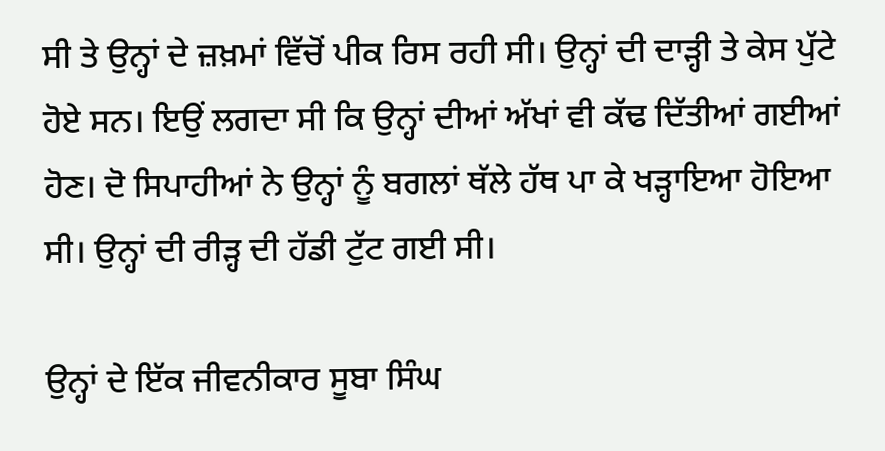ਸੀ ਤੇ ਉਨ੍ਹਾਂ ਦੇ ਜ਼ਖ਼ਮਾਂ ਵਿੱਚੋਂ ਪੀਕ ਰਿਸ ਰਹੀ ਸੀ। ਉਨ੍ਹਾਂ ਦੀ ਦਾੜ੍ਹੀ ਤੇ ਕੇਸ ਪੁੱਟੇ ਹੋਏ ਸਨ। ਇਉਂ ਲਗਦਾ ਸੀ ਕਿ ਉਨ੍ਹਾਂ ਦੀਆਂ ਅੱਖਾਂ ਵੀ ਕੱਢ ਦਿੱਤੀਆਂ ਗਈਆਂ ਹੋਣ। ਦੋ ਸਿਪਾਹੀਆਂ ਨੇ ਉਨ੍ਹਾਂ ਨੂੰ ਬਗਲਾਂ ਥੱਲੇ ਹੱਥ ਪਾ ਕੇ ਖੜ੍ਹਾਇਆ ਹੋਇਆ ਸੀ। ਉਨ੍ਹਾਂ ਦੀ ਰੀੜ੍ਹ ਦੀ ਹੱਡੀ ਟੁੱਟ ਗਈ ਸੀ।

ਉਨ੍ਹਾਂ ਦੇ ਇੱਕ ਜੀਵਨੀਕਾਰ ਸੂਬਾ ਸਿੰਘ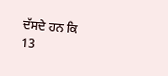ਦੱਸਦੇ ਹਨ ਕਿ 13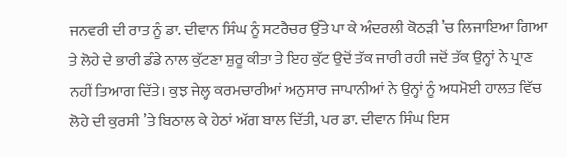ਜਨਵਰੀ ਦੀ ਰਾਤ ਨੂੰ ਡਾ. ਦੀਵਾਨ ਸਿੰਘ ਨੂੰ ਸਟਰੈਚਰ ਉੱਤੇ ਪਾ ਕੇ ਅੰਦਰਲੀ ਕੋਠੜੀ ’ਚ ਲਿਜਾਇਆ ਗਿਆ ਤੇ ਲੋਹੇ ਦੇ ਭਾਰੀ ਡੰਡੇ ਨਾਲ ਕੁੱਟਣਾ ਸ਼ੁਰੂ ਕੀਤਾ ਤੇ ਇਹ ਕੁੱਟ ਉਦੋਂ ਤੱਕ ਜਾਰੀ ਰਹੀ ਜਦੋਂ ਤੱਕ ਉਨ੍ਹਾਂ ਨੇ ਪ੍ਰਾਣ ਨਹੀਂ ਤਿਆਗ ਦਿੱਤੇ। ਕੁਝ ਜੇਲ੍ਹ ਕਰਮਚਾਰੀਆਂ ਅਨੁਸਾਰ ਜਾਪਾਨੀਆਂ ਨੇ ਉਨ੍ਹਾਂ ਨੂੰ ਅਧਮੋਈ ਹਾਲਤ ਵਿੱਚ ਲੋਹੇ ਦੀ ਕੁਰਸੀ ’ਤੇ ਬਿਠਾਲ ਕੇ ਹੇਠਾਂ ਅੱਗ ਬਾਲ ਦਿੱਤੀ, ਪਰ ਡਾ. ਦੀਵਾਨ ਸਿੰਘ ਇਸ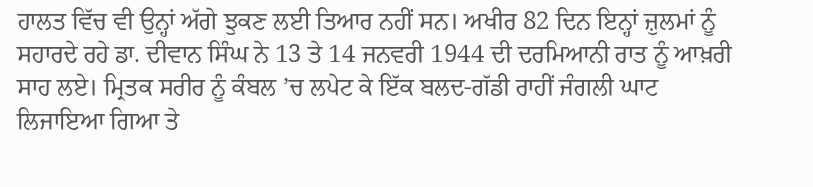ਹਾਲਤ ਵਿੱਚ ਵੀ ਉਨ੍ਹਾਂ ਅੱਗੇ ਝੁਕਣ ਲਈ ਤਿਆਰ ਨਹੀਂ ਸਨ। ਅਖੀਰ 82 ਦਿਨ ਇਨ੍ਹਾਂ ਜ਼ੁਲਮਾਂ ਨੂੰ ਸਹਾਰਦੇ ਰਹੇ ਡਾ. ਦੀਵਾਨ ਸਿੰਘ ਨੇ 13 ਤੇ 14 ਜਨਵਰੀ 1944 ਦੀ ਦਰਮਿਆਨੀ ਰਾਤ ਨੂੰ ਆਖ਼ਰੀ ਸਾਹ ਲਏ। ਮ੍ਰਿਤਕ ਸਰੀਰ ਨੂੰ ਕੰਬਲ ’ਚ ਲਪੇਟ ਕੇ ਇੱਕ ਬਲਦ-ਗੱਡੀ ਰਾਹੀਂ ਜੰਗਲੀ ਘਾਟ ਲਿਜਾਇਆ ਗਿਆ ਤੇ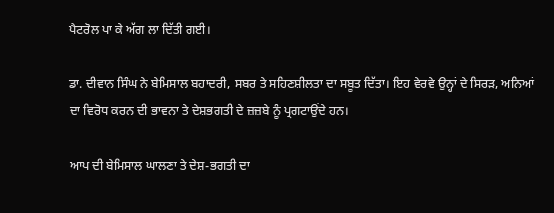ਪੈਟਰੋਲ ਪਾ ਕੇ ਅੱਗ ਲਾ ਦਿੱਤੀ ਗਈ।

ਡਾ. ਦੀਵਾਨ ਸਿੰਘ ਨੇ ਬੇਮਿਸਾਲ ਬਹਾਦਰੀ, ਸਬਰ ਤੇ ਸਹਿਣਸ਼ੀਲਤਾ ਦਾ ਸਬੂਤ ਦਿੱਤਾ। ਇਹ ਵੇਰਵੇ ਉਨ੍ਹਾਂ ਦੇ ਸਿਰੜ, ਅਨਿਆਂ ਦਾ ਵਿਰੋਧ ਕਰਨ ਦੀ ਭਾਵਨਾ ਤੇ ਦੇਸ਼ਭਗਤੀ ਦੇ ਜ਼ਜ਼ਬੇ ਨੂੰ ਪ੍ਰਗਟਾਉਂਦੇ ਹਨ।

ਆਪ ਦੀ ਬੇਮਿਸਾਲ ਘਾਲਣਾ ਤੇ ਦੇਸ਼-ਭਗਤੀ ਦਾ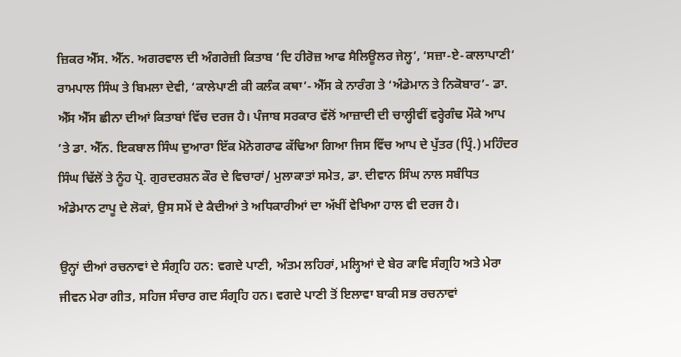ਜ਼ਿਕਰ ਐੱਸ. ਐੱਨ. ਅਗਰਵਾਲ ਦੀ ਅੰਗਰੇਜ਼ੀ ਕਿਤਾਬ ‘ਦਿ ਹੀਰੋਜ਼ ਆਫ ਸੈਲਿਊਲਰ ਜੇਲ੍ਹ’, ‘ਸਜ਼ਾ-ਏ-ਕਾਲਾਪਾਣੀ’ ਰਾਮਪਾਲ ਸਿੰਘ ਤੇ ਬਿਮਲਾ ਦੇਵੀ, ‘ਕਾਲੇਪਾਣੀ ਕੀ ਕਲੰਕ ਕਥਾ’- ਐੱਸ ਕੇ ਨਾਰੰਗ ਤੇ ‘ਅੰਡੇਮਾਨ ਤੇ ਨਿਕੋਬਾਰ’- ਡਾ. ਐੱਸ ਐੱਸ ਛੀਨਾ ਦੀਆਂ ਕਿਤਾਬਾਂ ਵਿੱਚ ਦਰਜ ਹੈ। ਪੰਜਾਬ ਸਰਕਾਰ ਵੱਲੋਂ ਆਜ਼ਾਦੀ ਦੀ ਚਾਲ੍ਹੀਵੀਂ ਵਰ੍ਹੇਗੰਢ ਮੌਕੇ ਆਪ ’ਤੇ ਡਾ. ਐੱਨ. ਇਕਬਾਲ ਸਿੰਘ ਦੁਆਰਾ ਇੱਕ ਮੋਨੋਗਰਾਫ ਕੱਢਿਆ ਗਿਆ ਜਿਸ ਵਿੱਚ ਆਪ ਦੇ ਪੁੱਤਰ (ਪ੍ਰਿੰ.) ਮਹਿੰਦਰ ਸਿੰਘ ਢਿੱਲੋਂ ਤੇ ਨੂੰਹ ਪ੍ਰੋ. ਗੁਰਦਰਸ਼ਨ ਕੌਰ ਦੇ ਵਿਚਾਰਾਂ/ ਮੁਲਾਕਾਤਾਂ ਸਮੇਤ, ਡਾ. ਦੀਵਾਨ ਸਿੰਘ ਨਾਲ ਸਬੰਧਿਤ ਅੰਡੇਮਾਨ ਟਾਪੂ ਦੇ ਲੋਕਾਂ, ਉਸ ਸਮੇਂ ਦੇ ਕੈਦੀਆਂ ਤੇ ਅਧਿਕਾਰੀਆਂ ਦਾ ਅੱਖੀਂ ਵੇਖਿਆ ਹਾਲ ਵੀ ਦਰਜ ਹੈ।

ਉਨ੍ਹਾਂ ਦੀਆਂ ਰਚਨਾਵਾਂ ਦੇ ਸੰਗ੍ਰਹਿ ਹਨ: ਵਗਦੇ ਪਾਣੀ, ਅੰਤਮ ਲਹਿਰਾਂ, ਮਲ੍ਹਿਆਂ ਦੇ ਬੇਰ ਕਾਵਿ ਸੰਗ੍ਰਹਿ ਅਤੇ ਮੇਰਾ ਜੀਵਨ ਮੇਰਾ ਗੀਤ, ਸਹਿਜ ਸੰਚਾਰ ਗਦ ਸੰਗ੍ਰਹਿ ਹਨ। ਵਗਦੇ ਪਾਣੀ ਤੋਂ ਇਲਾਵਾ ਬਾਕੀ ਸਭ ਰਚਨਾਵਾਂ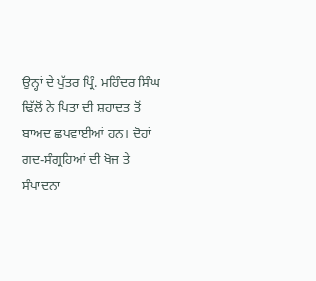ਉਨ੍ਹਾਂ ਦੇ ਪੁੱਤਰ ਪ੍ਰਿੰ. ਮਹਿੰਦਰ ਸਿੰਘ ਢਿੱਲੋਂ ਨੇ ਪਿਤਾ ਦੀ ਸ਼ਹਾਦਤ ਤੋਂ ਬਾਅਦ ਛਪਵਾਈਆਂ ਹਨ। ਦੋਹਾਂ ਗਦ-ਸੰਗ੍ਰਹਿਆਂ ਦੀ ਖੋਜ ਤੇ ਸੰਪਾਦਨਾ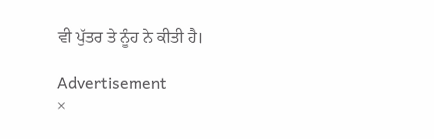ਵੀ ਪੁੱਤਰ ਤੇ ਨੂੰਹ ਨੇ ਕੀਤੀ ਹੈ।

Advertisement
×